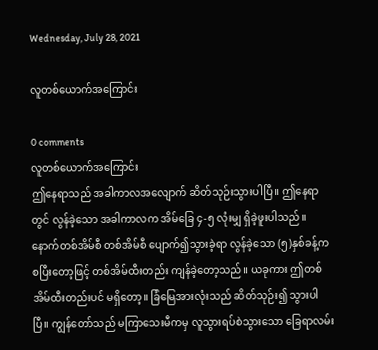Wednesday, July 28, 2021

လူတစ်ယောက်အကြောင်း

0 comments
လူတစ်ယောက်အကြောင်း
ဤနေရာသည် အခါကာလအလျောက် ဆိတ်သုဉ်းသွားပါပြီ။ ဤနေရာတွင် လွန်ခဲ့သော အခါကာလက အိမ်ခြေ ၄-၅ လုံးမျှ ရှိခဲ့ဖူးပါသည်။ နောက်တစ်အိမ်စီ တစ်အိမ်စီ ပျောက်၍သွားခဲ့ရာ လွန်ခဲ့သော (၅)နှစ်ခန့်က စပြီးတော့ဖြင့် တစ်အိမ်ထီးတည်း ကျန်ခဲ့တော့သည်။ ယခုကား ဤတစ်အိမ်ထီးတည်းပင် မရှိတော့။ ခြံမြေအားလုံးသည် ဆိတ်သုဉ်း၍ သွားပါပြီ။ ကျွန်တော်သည် မကြာသေးမီကမှ လူသွားရပ်စဲသွားသော ခြေရာလမ်း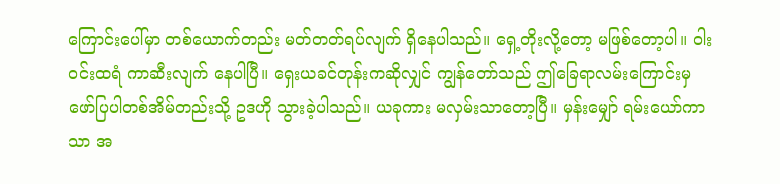ကြောင်းပေါ်မှာ တစ်ယောက်တည်း မတ်တတ်ရပ်လျက် ရှိနေပါသည်။ ရှေ့တိုးလို့တော့ မဖြစ်တော့ပါ။ ဝါးဝင်းထရံ ကာဆီးလျက် နေပါပြီ။ ရှေးယခင်တုန်းကဆိုလျှင် ကျွန်တော်သည် ဤခြေရာလမ်းကြောင်းမှ ဖော်ပြပါတစ်အိမ်တည်းသို့ ဥဒဟို သွားခဲ့ပါသည်။ ယခုကား မလှမ်းသာတော့ပြီ။ မှန်းမျှော် ရမ်းယော်ကာသာ အ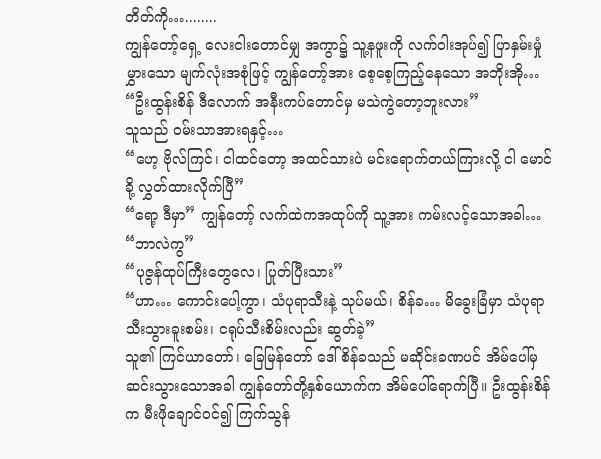တိတ်ကို…........
ကျွန်တော့်ရှေ့ လေးငါးတောင်မျှ အကွာ၌ သူ့နဖူးကို လက်ဝါးအုပ်၍ ပြာနှမ်းမှုံမွှားသော မျက်လုံးအစုံဖြင့် ကျွန်တော့်အား စေ့စေ့ကြည့်နေသော အဘိုးအို…
“ဦးထွန်းစိန် ဒီလောက် အနီးကပ်တောင်မှ မသဲကွဲတော့ဘူးလား”
သူသည် ဝမ်းသာအားရနှင့်…
“ဟေ့ ဗိုလ်ကြင်၊ ငါထင်တော့ အထင်သားပဲ မင်းရောက်တယ်ကြားလို့ ငါ မောင်ခို့ လွှတ်ထားလိုက်ပြီ”
“ရော့ ဒီမှာ” ကျွန်တော့် လက်ထဲကအထုပ်ကို သူ့အား ကမ်းလင့်သောအခါ…
“ဘာလဲကွ”
“ပုဇွန်ထုပ်ကြီးတွေလေ၊ ပြုတ်ပြီးသား”
“ဟာ… ကောင်းပေါ့ကွာ၊ သံပုရာသီးနဲ့ သုပ်မယ်၊ စိန်ခ… မိခွေးခြံမှာ သံပုရာသီးသွားခူးစမ်း၊ ငရုပ်သီးစိမ်းလည်း ဆွတ်ခဲ့”
သူ၏ ကြင်ယာတော်၊ ခြေမြန်တော် ဒေါ်စိန်ခသည် မဆိုင်းခဏပင် အိမ်ပေါ်မှ ဆင်းသွားသောအခါ ကျွန်တော်တို့နှစ်ယောက်က အိမ်ပေါ်ရောက်ပြီ။ ဦးထွန်းစိန်က မီးဖိုချောင်ဝင်၍ ကြက်သွန်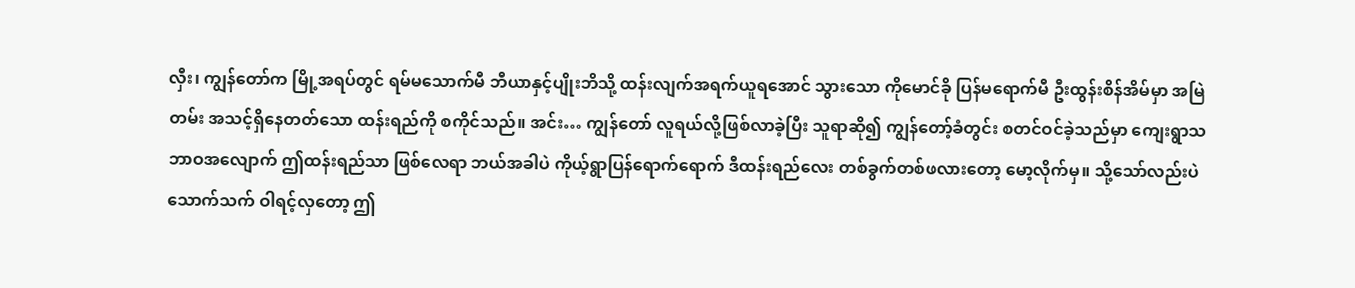လှီး၊ ကျွန်တော်က မြို့အရပ်တွင် ရမ်မသောက်မီ ဘီယာနှင့်ပျိုးဘိသို့ ထန်းလျက်အရက်ယူရအောင် သွားသော ကိုမောင်ခို ပြန်မရောက်မီ ဦးထွန်းစိန်အိမ်မှာ အမြဲတမ်း အသင့်ရှိနေတတ်သော ထန်းရည်ကို စကိုင်သည်။ အင်း… ကျွန်တော် လူရယ်လို့ဖြစ်လာခဲ့ပြီး သူရာဆို၍ ကျွန်တော့်ခံတွင်း စတင်ဝင်ခဲ့သည်မှာ ကျေးရွာသဘာဝအလျောက် ဤထန်းရည်သာ ဖြစ်လေရာ ဘယ်အခါပဲ ကိုယ့်ရွာပြန်ရောက်ရောက် ဒီထန်းရည်လေး တစ်ခွက်တစ်ဖလားတော့ မော့လိုက်မှ။ သို့သော်လည်းပဲ သောက်သက် ဝါရင့်လှတော့ ဤ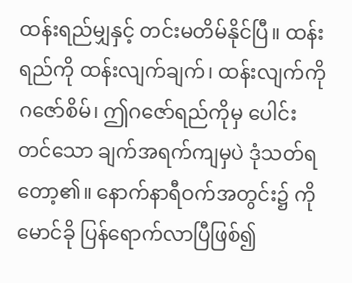ထန်းရည်မျှနှင့် တင်းမတိမ်နိုင်ပြီ။ ထန်းရည်ကို ထန်းလျက်ချက်၊ ထန်းလျက်ကို ဂဇော်စိမ်၊ ဤဂဇော်ရည်ကိုမှ ပေါင်းတင်သော ချက်အရက်ကျမှပဲ ဒုံသတ်ရတော့၏။ နောက်နာရီဝက်အတွင်း၌ ကိုမောင်ခို ပြန်ရောက်လာပြီဖြစ်၍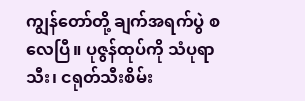ကျွန်တော်တို့ ချက်အရက်ပွဲ စလေပြီ။ ပုဇွန်ထုပ်ကို သံပုရာသီး၊ ငရုတ်သီးစိမ်း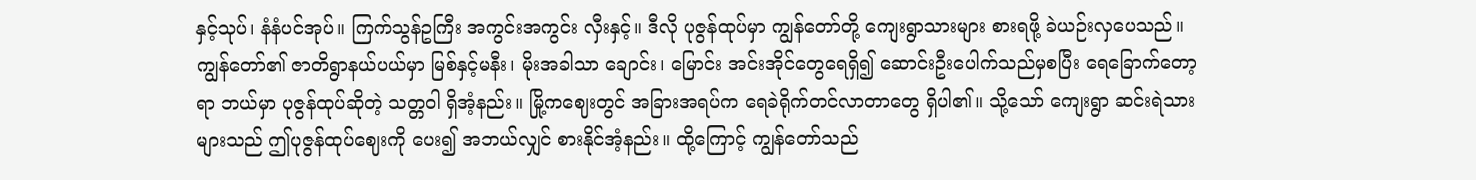နှင့်သုပ်၊ နံနံပင်အုပ်။ ကြက်သွန်ဥကြီး အကွင်းအကွင်း လှီးနှင့်။ ဒီလို ပုဇွန်ထုပ်မှာ ကျွန်တော်တို့ ကျေးရွာသားများ စားရဖို့ ခဲယဉ်းလှပေသည်။ ကျွန်တော်၏ ဇာတိရွာနယ်ပယ်မှာ မြစ်နှင့်မနီး၊ မိုးအခါသာ ချောင်း၊ မြောင်း အင်းအိုင်တွေရေရှိ၍ ဆောင်းဦးပေါက်သည်မှစပြီး ရေခြောက်တော့ရာ ဘယ်မှာ ပုဇွန်ထုပ်ဆိုတဲ့ သတ္တဝါ ရှိအံ့နည်း။ မြို့ကဈေးတွင် အခြားအရပ်က ရေခဲရိုက်တင်လာတာတွေ ရှိပါ၏။ သို့သော် ကျေးရွာ ဆင်းရဲသားများသည် ဤပုဇွန်ထုပ်ဈေးကို ပေး၍ အဘယ်လျှင် စားနိုင်အံ့နည်း။ ထို့ကြောင့် ကျွန်တော်သည်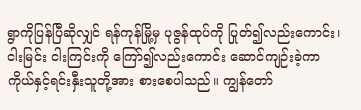ရွာကိုပြန်ပြီဆိုလျှင် ရန်ကုန်မြို့မှ ပုဇွန်ထုပ်ကို ပြုတ်၍လည်းကောင်း၊ ငါးမြင်း ငါးကြင်းကို ကြော်၍လည်းကောင်း ဆောင်ကျဉ်းခဲ့ကာ ကိုယ်နှင့်ရင်းနှီးသူတို့အား စားစေပါသည်။ ကျွန်တော်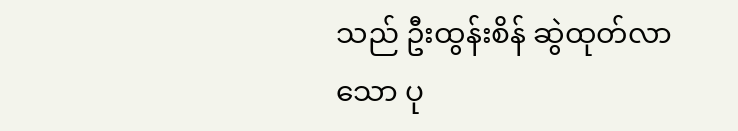သည် ဦးထွန်းစိန် ဆွဲထုတ်လာသော ပု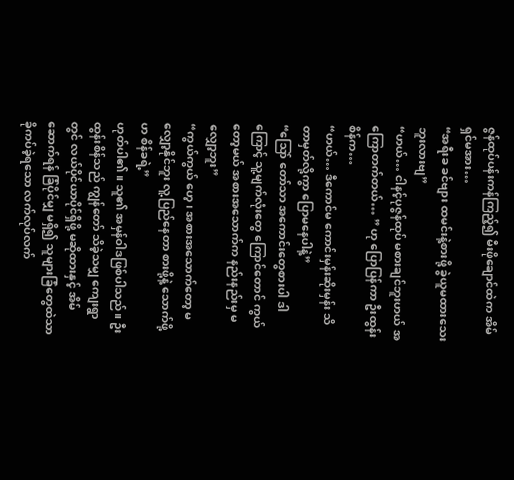ဇွန်ထုပ်ပန်းကန်ကြည့်၍ မီးဖိုချောင်ထဲက အိမ်ရှင်မအား…
“အရီးခ ခင်ဗျား ထမင်းနဲ့စားဖို့ ခွဲယူမထားသေးဘူးလားဗျ”
“ဟယ်… ငါနင့်ပုဇွန်ထုပ် မစားချင်ဘူးဟယ် အကြောတက်တယ်… ” ဟု ပြောပြန်ကာ ဦးထွန်းစိန်က…
“ဟယ်… ဒီကောင်မ ကောင်းမှန်းဆိုးမှန်း သိတာမှတ်လို့ကွာ ပြောမနေပါနဲ့”
“သြော် တော်သာ အကောင်းတွေစားပါ ဒါကြောင့် သူ့မျက်လုံးတွေ ကြောင်တောင် ကွယ်တော့မယ် အစားအသောက်က နည်းနည်းမှ မလျှော့ဘူး”
“ကွယ်ကွယ် ဟေ့၊ အစားအသောက်တော့ မလျှော့နိုင်ဘူး လူ့ပြည်နေတာ စားဖို့နဲ့ သောက်ဖို့ဟ စိန်ခရဲ့”
ဟုတ်ပါ၏။ သူ၏ အမှန်ဝါဒဖြစ်ပါသည်။ ဦးထွန်းစိန်သည် ကျွန်တော် သိခဲ့သမျှ ကျေးရွာတွင် လယ်ပိုင်ယာပိုင်ရှိဖို့ မဆိုထားနှင့် အိမ်ဆောက်ရန် ခြံပိုင်မျှ မရှိ၍ သူများခြံတွေထဲသာ ခိုကပ်ခဲ့ရသော လက်လုပ်လက်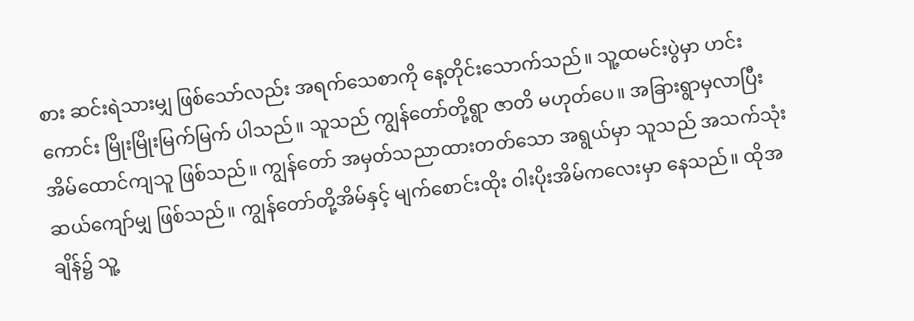စား ဆင်းရဲသားမျှ ဖြစ်သော်လည်း အရက်သေစာကို နေ့တိုင်းသောက်သည်။ သူ့ထမင်းပွဲမှာ ဟင်းကောင်း မြိုးမြိုးမြက်မြက် ပါသည်။ သူသည် ကျွန်တော်တို့ရွာ ဇာတိ မဟုတ်ပေ။ အခြားရွာမှလာပြီး အိမ်ထောင်ကျသူ ဖြစ်သည်။ ကျွန်တော် အမှတ်သညာထားတတ်သော အရွယ်မှာ သူသည် အသက်သုံးဆယ်ကျော်မျှ ဖြစ်သည်။ ကျွန်တော်တို့အိမ်နှင့် မျက်စောင်းထိုး ဝါးပိုးအိမ်ကလေးမှာ နေသည်။ ထိုအချိန်၌ သူ့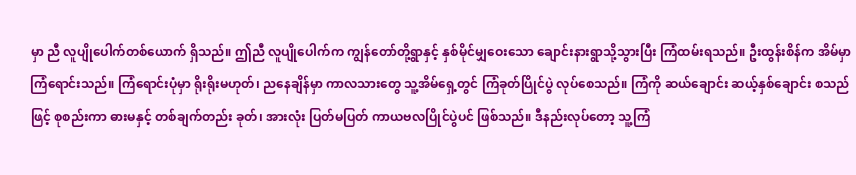မှာ ညီ လူပျိုပေါက်တစ်ယောက် ရှိသည်။ ဤညီ လူပျိုပေါက်က ကျွန်တော်တို့ရွာနှင့် နှစ်မိုင်မျှဝေးသော ချောင်းနားရွာသို့သွားပြီး ကြံထမ်းရသည်။ ဦးထွန်းစိန်က အိမ်မှာ ကြံရောင်းသည်။ ကြံရောင်းပုံမှာ ရိုးရိုးမဟုတ်၊ ညနေချိန်မှာ ကာလသားတွေ သူ့အိမ်ရှေ့တွင် ကြံခုတ်ပြိုင်ပွဲ လုပ်စေသည်။ ကြံကို ဆယ်ချောင်း ဆယ့်နှစ်ချောင်း စသည်ဖြင့် စုစည်းကာ ဓားမနှင့် တစ်ချက်တည်း ခုတ်၊ အားလုံး ပြတ်မပြတ် ကာယဗလပြိုင်ပွဲပင် ဖြစ်သည်။ ဒီနည်းလုပ်တော့ သူ့ကြံ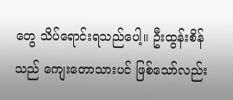တွေ သိပ်ရောင်းရသည်ပေါ့။ ဦးထွန်းစိန်သည် ကျေးတောသားပင် ဖြစ်သော်လည်း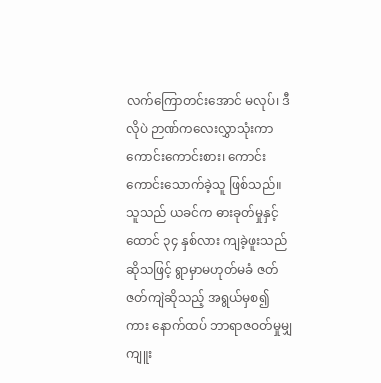လက်ကြောတင်းအောင် မလုပ်၊ ဒီလိုပဲ ဉာဏ်ကလေးလွှာသုံးကာ ကောင်းကောင်းစား၊ ကောင်းကောင်းသောက်ခဲ့သူ ဖြစ်သည်။ သူသည် ယခင်က ဓားခုတ်မှုနှင့် ထောင် ၃၄ နှစ်လား ကျခဲ့ဖူးသည်ဆိုသဖြင့် ရွာမှာမဟုတ်မခံ ဇတ်ဇတ်ကျဲဆိုသည့် အရွယ်မှစ၍ကား နောက်ထပ် ဘာရာဇဝတ်မှုမျှ ကျူး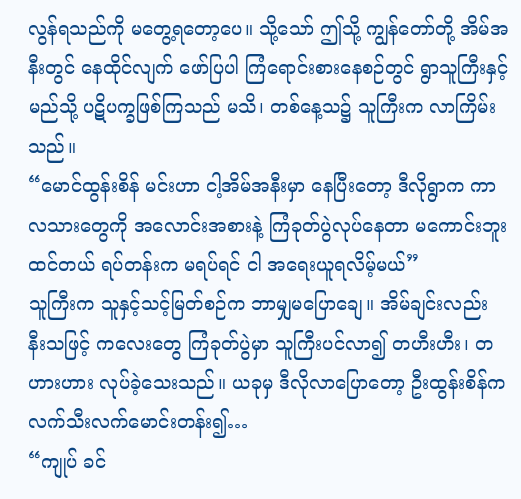လွန်ရသည်ကို မတွေ့ရတော့ပေ။ သို့သော် ဤသို့ ကျွန်တော်တို့ အိမ်အနီးတွင် နေထိုင်လျက် ဖော်ပြပါ ကြံရောင်းစားနေစဉ်တွင် ရွာသူကြီးနှင့် မည်သို့ ပဋိပက္ခဖြစ်ကြသည် မသိ၊ တစ်နေ့သ၌ သူကြီးက လာကြိမ်းသည်။
“မောင်ထွန်းစိန် မင်းဟာ ငါ့အိမ်အနီးမှာ နေပြီးတော့ ဒီလိုရွာက ကာလသားတွေကို အလောင်းအစားနဲ့ ကြံခုတ်ပွဲလုပ်နေတာ မကောင်းဘူးထင်တယ် ရပ်တန်းက မရပ်ရင် ငါ အရေးယူရလိမ့်မယ်”
သူကြီးက သူနှင့်သင့်မြတ်စဉ်က ဘာမျှမပြောချေ။ အိမ်ချင်းလည်း နီးသဖြင့် ကလေးတွေ ကြံခုတ်ပွဲမှာ သူကြီးပင်လာ၍ တဟီးဟီး၊ တဟားဟား လုပ်ခဲ့သေးသည်။ ယခုမှ ဒီလိုလာပြောတော့ ဦးထွန်းစိန်က လက်သီးလက်မောင်းတန်း၍…
“ကျုပ် ခင်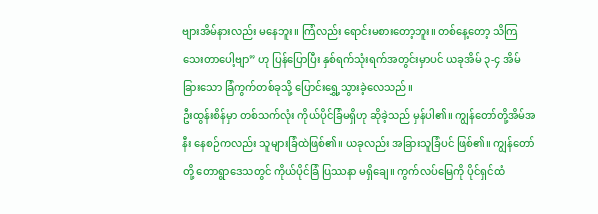ဗျားအိမ်နားလည်း မနေဘူး။ ကြံလည်း ရောင်းမစားတော့ဘူး။ တစ်နေ့တော့ သိကြသေးတာပေါ့ဗျာ” ဟု ပြန်ပြောပြီး နှစ်ရက်သုံးရက်အတွင်းမှာပင် ယခုအိမ် ၃-၄ အိမ်ခြားသော ခြံကွက်တစ်ခုသို့ ပြောင်းရွှေ့သွားခဲ့လေသည်။
ဦးထွန်းစိန်မှာ တစ်သက်လုံး ကိုယ်ပိုင်ခြံမရှိဟု ဆိုခဲ့သည် မှန်ပါ၏။ ကျွန်တော်တို့အိမ်အနီး နေစဉ်ကလည်း သူများခြံထဲဖြစ်၏။ ယခုလည်း အခြားသူခြံပင် ဖြစ်၏။ ကျွန်တော်တို့ တောရွာဒေသတွင် ကိုယ်ပိုင်ခြံ ပြဿနာ မရှိချေ။ ကွက်လပ်မြေကို ပိုင်ရှင်ထံ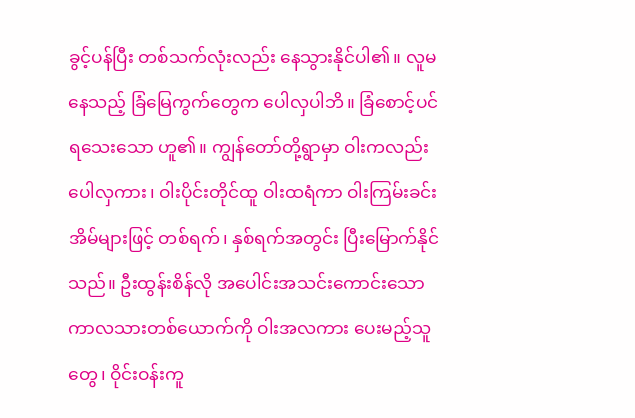ခွင့်ပန်ပြီး တစ်သက်လုံးလည်း နေသွားနိုင်ပါ၏။ လူမနေသည့် ခြံမြေကွက်တွေက ပေါလှပါဘိ။ ခြံစောင့်ပင် ရသေးသော ဟူ၏။ ကျွန်တော်တို့ရွာမှာ ဝါးကလည်း ပေါလှကား၊ ဝါးပိုင်းတိုင်ထူ ဝါးထရံကာ ဝါးကြမ်းခင်းအိမ်များဖြင့် တစ်ရက်၊ နှစ်ရက်အတွင်း ပြီးမြောက်နိုင်သည်။ ဦးထွန်းစိန်လို အပေါင်းအသင်းကောင်းသော ကာလသားတစ်ယောက်ကို ဝါးအလကား ပေးမည့်သူတွေ၊ ဝိုင်းဝန်းကူ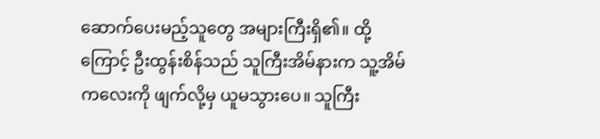ဆောက်ပေးမည့်သူတွေ အများကြီးရှိ၏။ ထို့ကြောင့် ဦးထွန်းစိန်သည် သူကြီးအိမ်နားက သူ့အိမ်ကလေးကို ဖျက်လို့မှ ယူမသွားပေ။ သူကြီး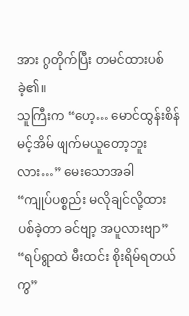အား ဂွတိုက်ပြီး တမင်ထားပစ်ခဲ့၏။
သူကြီးက “ဟေ့… မောင်ထွန်းစိန် မင့်အိမ် ဖျက်မယူတော့ဘူးလား…” မေးသောအခါ
“ကျုပ်ပစ္စည်း မလိုချင်လို့ထားပစ်ခဲ့တာ ခင်ဗျာ့ အပူလားဗျာ”
“ရပ်ရွာထဲ မီးထင်း စိုးရိမ်ရတယ်ကွ”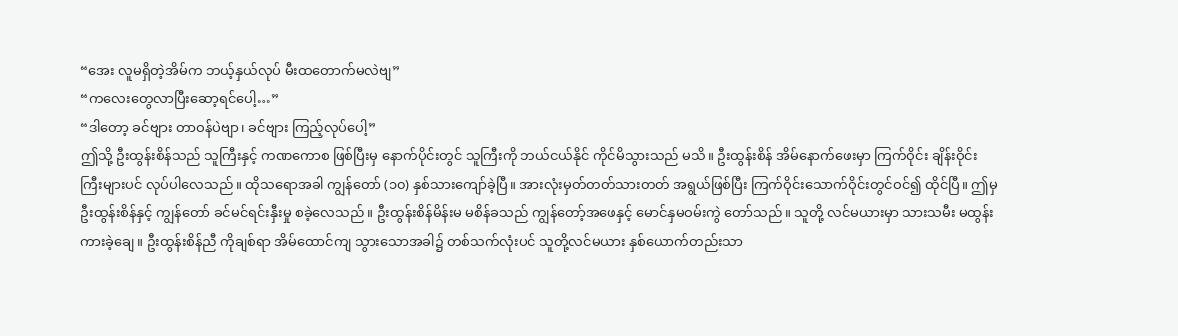“အေး လူမရှိတဲ့အိမ်က ဘယ့်နှယ်လုပ် မီးထတောက်မလဲဗျ”
“ကလေးတွေလာပြီးဆော့ရင်ပေါ့…”
“ဒါတော့ ခင်ဗျား တာဝန်ပဲဗျာ၊ ခင်ဗျား ကြည့်လုပ်ပေါ့”
ဤသို့ ဦးထွန်းစိန်သည် သူကြီးနှင့် ကဏကောစ ဖြစ်ပြီးမှ နောက်ပိုင်းတွင် သူကြီးကို ဘယ်ငယ်နိုင် ကိုင်မိသွားသည် မသိ။ ဦးထွန်းစိန် အိမ်နောက်ဖေးမှာ ကြက်ဝိုင်း ချိန်းဝိုင်းကြီးများပင် လုပ်ပါလေသည်။ ထိုသရောအခါ ကျွန်တော် (၁၀) နှစ်သားကျော်ခဲ့ပြီ။ အားလုံးမှတ်တတ်သားတတ် အရွယ်ဖြစ်ပြီး ကြက်ဝိုင်းသောက်ဝိုင်းတွင်ဝင်၍ ထိုင်ပြီ။ ဤမှ ဦးထွန်းစိန်နှင့် ကျွန်တော် ခင်မင်ရင်းနှီးမှု စခဲ့လေသည်။ ဦးထွန်းစိန်မိန်းမ မစိန်ခသည် ကျွန်တော့်အဖေနှင့် မောင်နှမဝမ်းကွဲ တော်သည်။ သူတို့ လင်မယားမှာ သားသမီး မထွန်းကားခဲ့ချေ။ ဦးထွန်းစိန်ညီ ကိုချစ်ရာ အိမ်ထောင်ကျ သွားသောအခါ၌ တစ်သက်လုံးပင် သူတို့လင်မယား နှစ်ယောက်တည်းသာ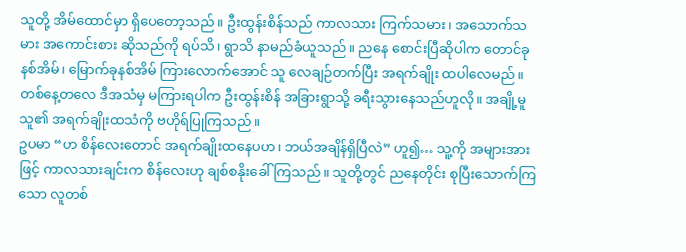သူတို့ အိမ်ထောင်မှာ ရှိပေတော့သည်။ ဦးထွန်းစိန်သည် ကာလသား ကြက်သမား၊ အသောက်သမား အကောင်းစား ဆိုသည်ကို ရပ်သိ၊ ရွာသိ နာမည်ခံယူသည်။ ညနေ စောင်းပြီဆိုပါက တောင်ခုနစ်အိမ်၊ မြောက်ခုနစ်အိမ် ကြားလောက်အောင် သူ လေချဉ်တက်ပြီး အရက်ချိုး ထပါလေမည်။ တစ်နေ့တလေ ဒီအသံမှ မကြားရပါက ဦးထွန်းစိန် အခြားရွာသို့ ခရီးသွားနေသည်ဟူလို။ အချို့မူ သူ၏ အရက်ချိုးထသံကို ဗဟိုရ်ပြုကြသည်။
ဥပမာ “ဟ စိန်လေးတောင် အရက်ချိုးထနေပဟ၊ ဘယ်အချိန်ရှိပြီလဲ” ဟူ၍… သူ့ကို အများအားဖြင့် ကာလသားချင်းက စိန်လေးဟု ချစ်စနိုးခေါ်ကြသည်။ သူတို့တွင် ညနေတိုင်း စုပြီးသောက်ကြသော လူတစ်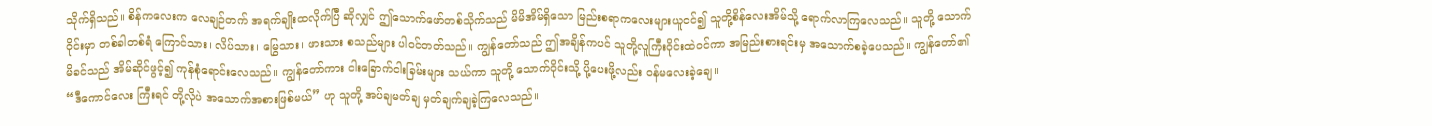သိုက်ရှိသည်။ စိန်ကလေးက လေချဉ်တက် အရက်ချိုးထလိုက်ပြီ ဆိုလျှင် ဤသောက်ဖော်တစ်သိုက်သည် မိမိအိမ်ရှိသော မြည်းစရာကလေးများယူငင်၍ သူတို့စိန်လေးအိမ်သို့ ရောက်လာကြလေသည်။ သူတို့ သောက်ဝိုင်းမှာ တစ်ခါတစ်ရံ ကြောင်သား၊ လိပ်သား၊ မြွေသား၊ ဖားသား စသည်များ ပါဝင်တတ်သည်။ ကျွန်တော်သည် ဤအချိန်ကပင် သူတို့လူကြီးဝိုင်းထဲဝင်ကာ အမြည်းစားရင်းမှ အသောက်စခဲ့ပေသည်။ ကျွန်တော်၏ မိခင်သည် အိမ်ဆိုင်ဖွင့်၍ ကုန်စုံရောင်းလေသည်။ ကျွန်တော်ကား ငါးခြောက်ငါးခြမ်းများ သယ်ကာ သူတို့ သောက်ဝိုင်းသို့ ပို့ပေးဖို့လည်း ဝန်မလေးခဲ့ချေ။
“ဒီကောင်လေး ကြီးရင် တို့လိုပဲ အသောက်အစားဖြစ်မယ်” ဟု သူတို့ အပ်ချမတ်ချ မှတ်ချက်ချခဲ့ကြလေသည်။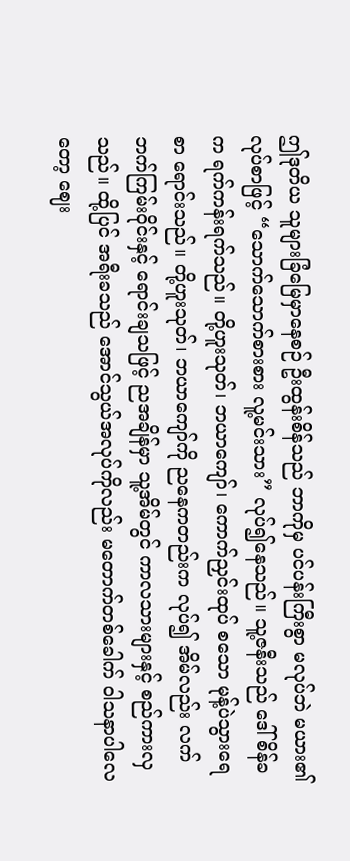ဤဒုတိယ သူများခြံမြေမှာနေစဉ် ဦးထွန်းစိန်သည် ဘာကိုမှ ပင်ပန်းကြီးစွာ မလုပ်ဘဲ မယား၏ လုပ်စာဖြင့် “သောက်သောက်စားစား လူ့မင်းသား” လုပ်၍နေသည်။ သူ့ဇနီးသည် ဒေါ်စိန်ခက ရက်ကန်းရက်သည်။ တို့ဟူးသုတ်၊ ဘယာကျော်၊ ကောက်ညှင်းထုပ် စသော မုန့်ပဲသွားရေစာ ရောင်းသည်။ တို့ဟူးသုတ်၊ ဘယာကျော်ကို ညနေကတည်းက လုပ်၍ အိမ်လည်း လက်ဘက်ကြမ်းဝိုင်းနှင့် ရောင်းချသဖြင့် ညအချိန်မှာ သူ့အိမ်တွင် ကာလသားများနှင့် စည်ကားလှသည်။ ထို့ပြင် အရီးခသည် အောင်သွယ်အလုပ်ကိုလည်း မတောက်တစ်ခေါက် ဝါသနာပါလေတော့ ဈေး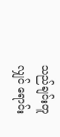သည်ချင်းတူလျှင် ရောင်း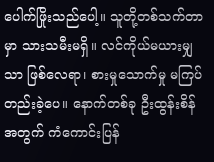ပေါက်ဖြိုးသည်ပေါ့။ သူတို့တစ်သက်တာမှာ သားသမီးမရှိ။ လင်ကိုယ်မယားမျှသာ ဖြစ်လေရာ၊ စားမှုသောက်မှု မကြပ်တည်းခဲ့ပေ။ နောက်တစ်ခု ဦးထွန်းစိန်အတွက် ကံကောင်းပြန်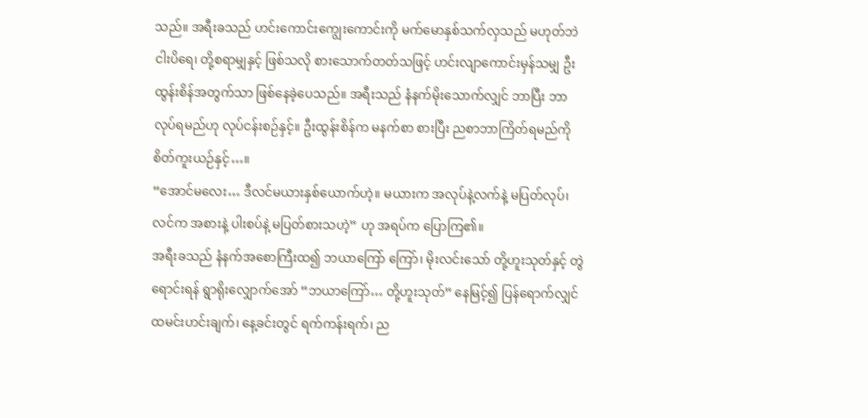သည်။ အရီးခသည် ဟင်းကောင်းကျွေးကောင်းကို မက်မောနှစ်သက်လှသည် မဟုတ်ဘဲ ငါးပိရေ၊ တို့စရာမျှနှင့် ဖြစ်သလို စားသောက်တတ်သဖြင့် ဟင်းလျာကောင်းမှန်သမျှ ဦးထွန်းစိန်အတွက်သာ ဖြစ်နေခဲ့ပေသည်။ အရီးသည် နံနက်မိုးသောက်လျှင် ဘာပြီး ဘာလုပ်ရမည်ဟု လုပ်ငန်းစဉ်နှင့်။ ဦးထွန်းစိန်က မနက်စာ စားပြီး ညစာဘာကြိတ်ရမည်ကို စိတ်ကူးယဉ်နှင့်…။
“အောင်မလေး… ဒီလင်မယားနှစ်ယောက်ဟဲ့။ မယားက အလုပ်နဲ့လက်နဲ့ မပြတ်လုပ်၊ လင်က အစားနဲ့ ပါးစပ်နဲ့ မပြတ်စားသဟဲ့” ဟု အရပ်က ပြောကြ၏။
အရီးခသည် နံနက်အစောကြီးထ၍ ဘယာကြော် ကြော်၊ မိုးလင်းသော် တို့ဟူးသုတ်နှင့် တွဲရောင်းရန် ရွာရိုးလျှောက်အော် “ဘယာကြော်… တို့ဟူးသုတ်” နေမြင့်၍ ပြန်ရောက်လျှင် ထမင်းဟင်းချက်၊ နေ့ခင်းတွင် ရက်ကန်းရက်၊ ည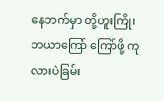နေဘက်မှာ တို့ဟူးကြို၊ ဘယာကြော် ကြော်ဖို့ ကုလားပဲခြမ်း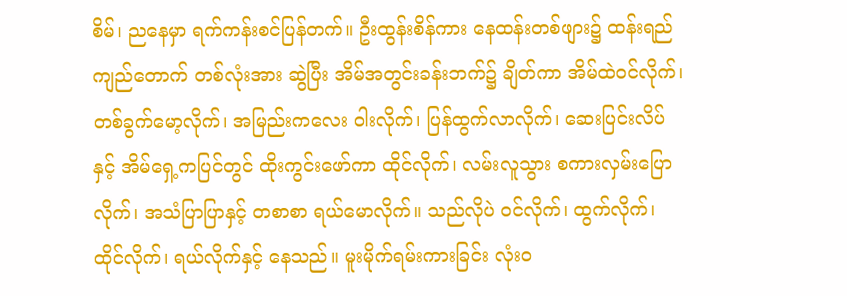စိမ်၊ ညနေမှာ ရက်ကန်းစင်ပြန်တက်။ ဦးထွန်းစိန်ကား နေထန်းတစ်ဖျား၌ ထန်းရည် ကျည်တောက် တစ်လုံးအား ဆွဲပြီး အိမ်အတွင်းခန်းဘက်၌ ချိတ်ကာ အိမ်ထဲဝင်လိုက်၊ တစ်ခွက်မော့လိုက်၊ အမြည်းကလေး ဝါးလိုက်၊ ပြန်ထွက်လာလိုက်၊ ဆေးပြင်းလိပ်နှင့် အိမ်ရှေ့ကပြင်တွင် ထိုးကွင်းဖော်ကာ ထိုင်လိုက်၊ လမ်းလူသွား စကားလှမ်းပြောလိုက်၊ အသံပြာပြာနှင့် တစာစာ ရယ်မောလိုက်။ သည်လိုပဲ ဝင်လိုက်၊ ထွက်လိုက်၊ ထိုင်လိုက်၊ ရယ်လိုက်နှင့် နေသည်။ မူးမိုက်ရမ်းကားခြင်း လုံးဝ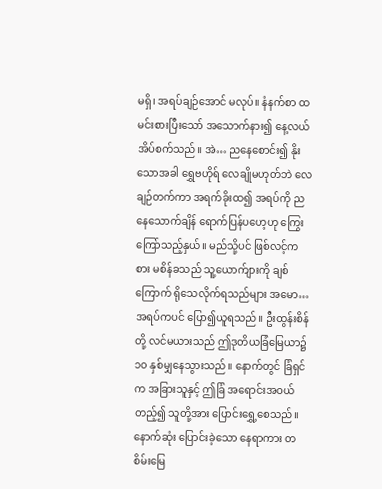မရှိ၊ အရပ်ချဉ်အောင် မလုပ်။ နံနက်စာ ထမင်းစားပြီးသော် အသောက်နား၍ နေ့လယ်အိပ်စက်သည်။ အဲ… ညနေစောင်း၍ နိုးသောအခါ ရွှေဗဟိုရ် လေချိုမဟုတ်ဘဲ လေချဉ်တက်ကာ အရက်ခိုးထ၍ အရပ်ကို ညနေသောက်ချိန် ရောက်ပြန်ပဟေ့ဟု ကြွေးကြော်သည့်နှယ်။ မည်သို့ပင် ဖြစ်လင့်ကစား မစိန်ခသည် သူ့ယောက်ျားကို ချစ်ကြောက် ရိုသေလိုက်ရသည်များ အမော… အရပ်ကပင် ပြော၍ယူရသည်။ ဦးထွန်းစိန်တို့ လင်မယားသည် ဤဒုတိယခြံမြေယာ၌ ၁၀ နှစ်မျှနေသွားသည်။ နောက်တွင် ခြံရှင်က အခြားသူနှင့် ဤခြံ အရောင်းအဝယ်တည့်၍ သူတို့အား ပြောင်းရွှေ့စေသည်။ နောက်ဆုံး ပြောင်းခဲ့သော နေရာကား တစိမ်းမြေ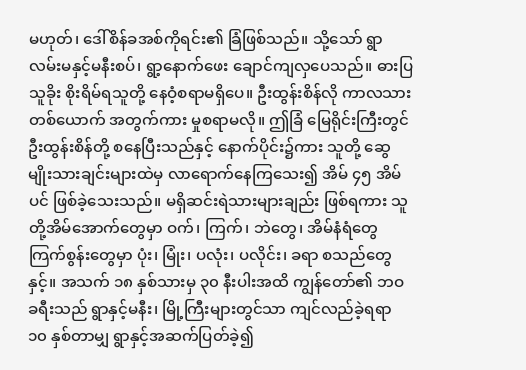မဟုတ်၊ ဒေါ်စိန်ခအစ်ကိုရင်း၏ ခြံဖြစ်သည်။ သို့သော် ရွာလမ်းမနှင့်မနီးစပ်၊ ရွာ့နောက်ဖေး ချောင်ကျလှပေသည်။ ဓားပြသူခိုး စိုးရိမ်ရသူတို့ နေဝံ့စရာမရှိပေ။ ဦးထွန်းစိန်လို ကာလသားတစ်ယောက် အတွက်ကား မှုစရာမလို။ ဤခြံ မြေရိုင်းကြီးတွင် ဦးထွန်းစိန်တို့ စနေပြီးသည်နှင့် နောက်ပိုင်း၌ကား သူတို့ ဆွေမျိုးသားချင်းများထဲမှ လာရောက်နေကြသေး၍ အိမ် ၄၅ အိမ်ပင် ဖြစ်ခဲ့သေးသည်။ မရှိဆင်းရဲသားများချည်း ဖြစ်ရကား သူတို့အိမ်အောက်တွေမှာ ဝက်၊ ကြက်၊ ဘဲတွေ၊ အိမ်နံရံတွေ ကြက်စွန်းတွေမှာ ပုံး၊ မြုံး၊ ပလုံး၊ ပလိုင်း၊ ခရာ စသည်တွေနှင့်။ အသက် ၁၈ နှစ်သားမှ ၃၀ နီးပါးအထိ ကျွန်တော်၏ ဘဝခရီးသည် ရွာနှင့်မနီး၊ မြို့ကြီးများတွင်သာ ကျင်လည်ခဲ့ရရာ ၁၀ နှစ်တာမျှ ရွာနှင့်အဆက်ပြတ်ခဲ့၍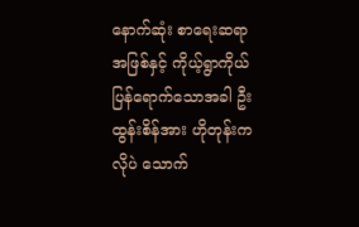နောက်ဆုံး စာရေးဆရာအဖြစ်နှင့် ကိုယ့်ရွာကိုယ် ပြန်ရောက်သောအခါ ဦးထွန်းစိန်အား ဟိုတုန်းကလိုပဲ သောက်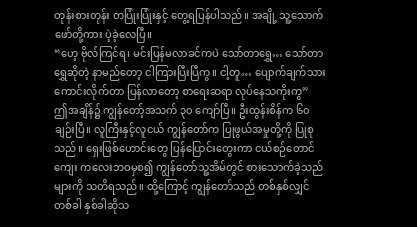တုန်းစားတုန်း တပြုံးပြုံးနှင့် တွေ့ရပြန်ပါသည်။ အချို့ သူ့သောက်ဖော်တို့ကား ပဲ့ခဲ့လေပြီ။
“ဟေ့ ဗိုလ်ကြင်ရ၊ မင်းပြန်မလာခင်ကပဲ သော်တာရွှေ… သော်တာရွှေဆိုတဲ့ နာမည်တော့ ငါကြားပြီးပြီကွ။ ငါ့တူ… ပျောက်ချက်သား ကောင်းလိုက်တာ ပြန်လာတော့ စာရေးဆရာ လုပ်နေသကိုးကွ”
ဤအချိန်၌ ကျွန်တော့်အသက် ၃၀ ကျော်ပြီ။ ဦးထွန်းစိန်က ၆၀ ချဉ်းပြီ။ လူကြီးနှင့်လူငယ် ကျွန်တော်က ပြုဖွယ်အမှုတို့ကို ပြုစုသည်။ ရှေးဖြစ်ဟောင်းတွေ ပြန်ပြောင်းတွေးကာ ငယ်စဉ်တောင်ကျေး ကလေးဘဝမှစ၍ ကျွန်တော်သူ့အိမ်တွင် စားသောက်ခဲ့သည်များကို သတိရသည်။ ထို့ကြောင့် ကျွန်တော်သည် တစ်နှစ်လျှင် တစ်ခါ နှစ်ခါဆိုသ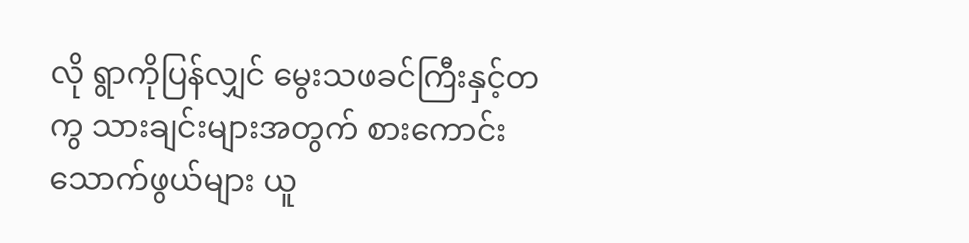လို ရွာကိုပြန်လျှင် မွေးသဖခင်ကြီးနှင့်တကွ သားချင်းများအတွက် စားကောင်းသောက်ဖွယ်များ ယူ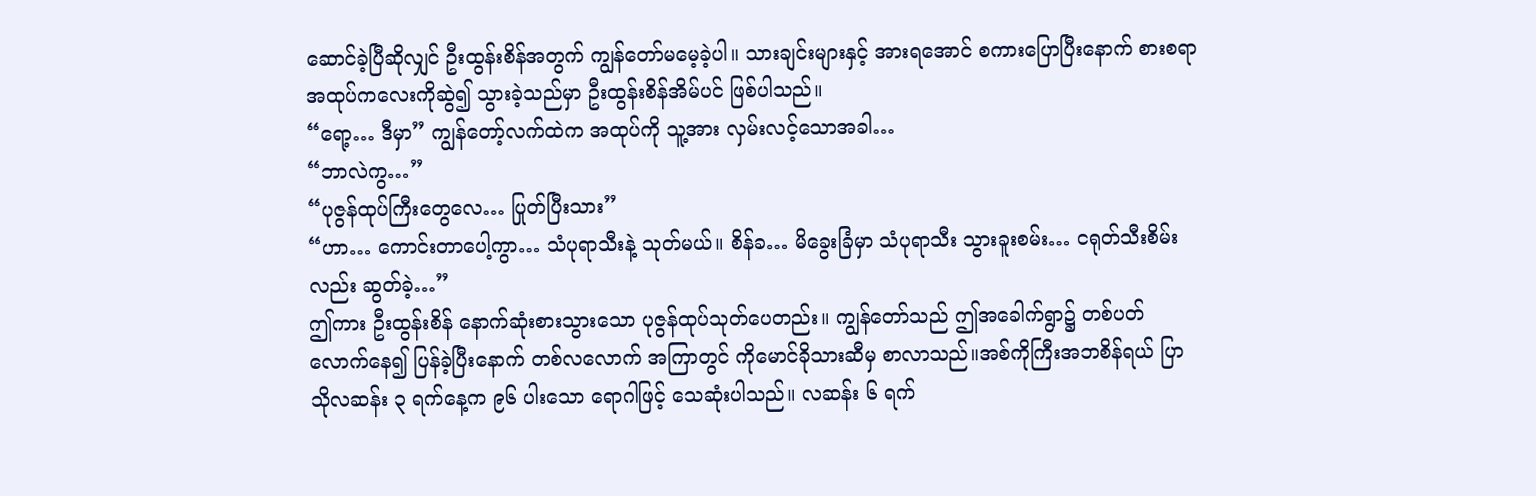ဆောင်ခဲ့ပြီဆိုလျှင် ဦးထွန်းစိန်အတွက် ကျွန်တော်မမေ့ခဲ့ပါ။ သားချင်းများနှင့် အားရအောင် စကားပြောပြီးနောက် စားစရာ အထုပ်ကလေးကိုဆွဲ၍ သွားခဲ့သည်မှာ ဦးထွန်းစိန်အိမ်ပင် ဖြစ်ပါသည်။
“ရော့… ဒီမှာ” ကျွန်တော့်လက်ထဲက အထုပ်ကို သူ့အား လှမ်းလင့်သောအခါ…
“ဘာလဲကွ…”
“ပုဇွန်ထုပ်ကြီးတွေလေ… ပြုတ်ပြီးသား”
“ဟာ… ကောင်းတာပေါ့ကွာ… သံပုရာသီးနဲ့ သုတ်မယ်။ စိန်ခ… မိခွေးခြံမှာ သံပုရာသီး သွားခူးစမ်း… ငရုတ်သီးစိမ်းလည်း ဆွတ်ခဲ့…”
ဤကား ဦးထွန်းစိန် နောက်ဆုံးစားသွားသော ပုဇွန်ထုပ်သုတ်ပေတည်း။ ကျွန်တော်သည် ဤအခေါက်ရွာ၌ တစ်ပတ်လောက်နေ၍ ပြန်ခဲ့ပြီးနောက် တစ်လလောက် အကြာတွင် ကိုမောင်ခိုသားဆီမှ စာလာသည်။အစ်ကိုကြီးအဘစိန်ရယ် ပြာသိုလဆန်း ၃ ရက်နေ့က ၉၆ ပါးသော ရောဂါဖြင့် သေဆုံးပါသည်။ လဆန်း ၆ ရက်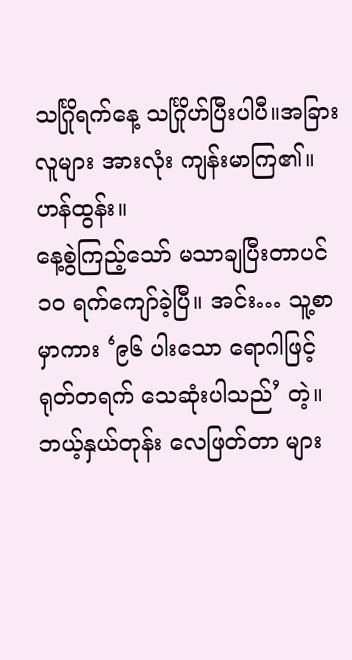သင်္ဂြိုရက်နေ့ သင်္ဂြိုဟ်ပြီးပါပီ။အခြားလူများ အားလုံး ကျန်းမာကြ၏။
ဟန်ထွန်း။
နေ့စွဲကြည့်သော် မသာချပြီးတာပင် ၁၀ ရက်ကျော်ခဲ့ပြီ။ အင်း… သူ့စာမှာကား ‘၉၆ ပါးသော ရောဂါဖြင့် ရုတ်တရက် သေဆုံးပါသည်’ တဲ့။ ဘယ့်နှယ်တုန်း လေဖြတ်တာ များ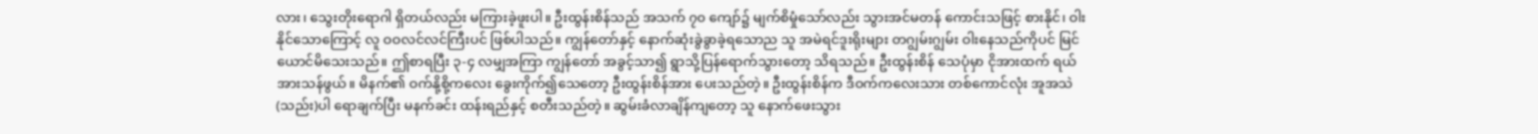လား၊ သွေးတိုးရောဂါ ရှိတယ်လည်း မကြားခဲ့ဖူးပါ။ ဦးထွန်းစိန်သည် အသက် ၇၀ ကျော်၌ မျက်စိမှုံသော်လည်း သွားအင်မတန် ကောင်းသဖြင့် စားနိုင်၊ ဝါးနိုင်သောကြောင့် လူ ဝဝလင်လင်ကြီးပင် ဖြစ်ပါသည်။ ကျွန်တော်နှင့် နောက်ဆုံးခွဲခွာခဲ့ရသောည သူ အမဲရင်ဒူးရိုးများ တဂျွမ်းဂျွမ်း ဝါးနေသည်ကိုပင် မြင်ယောင်မိသေးသည်။ ဤစာရပြီး ၃-၄ လမျှအကြာ ကျွန်တော် အခွင့်သာ၍ ရွာသို့ပြန်ရောက်သွားတော့ သိရသည်။ ဦးထွန်းစိန် သေပုံမှာ ငိုအားထက် ရယ်အားသန်ဖွယ်။ မိနက်၏ ဝက်နို့စို့ကလေး ခွေးကိုက်၍သေတော့ ဦးထွန်းစိန်အား ပေးသည်တဲ့။ ဦးထွန်းစိန်က ဒီဝက်ကလေးသား တစ်ကောင်လုံး အူအသဲ(သည်း)ပါ ရောချက်ပြီး မနက်ခင်း ထန်းရည်နှင့် စတီးသည်တဲ့။ ဆွမ်းခံလာချိန်ကျတော့ သူ နောက်ဖေးသွား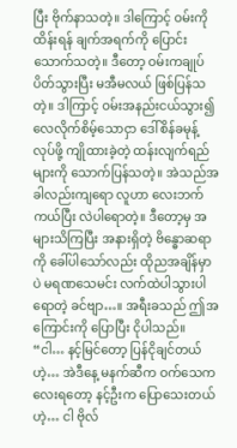ပြီး ဗိုက်နာသတဲ့။ ဒါကြောင့် ဝမ်းကိုထိန်းရန် ချက်အရက်ကို ပြောင်းသောက်သတဲ့။ ဒီတော့ ဝမ်းကချုပ်ပိတ်သွားပြီး မအီမလယ် ဖြစ်ပြန်သတဲ့။ ဒါကြာင့် ဝမ်းအနည်းငယ်သွား၍ လေလိုက်စိမ့်သောငှာ ဒေါ်စိန်ခမုန့်လုပ်ဖို့ ကျိုထားခဲ့တဲ့ ထန်းလျက်ရည်များကို သောက်ပြန်သတဲ့။ အဲသည်အခါလည်းကျရော လူဟာ လေးဘက်ကယ်ပြီး လဲပါရောတဲ့။ ဒီတော့မှ အများသိကြပြီး အနားရှိတဲ့ ဗိန္ဓောဆရာကို ခေါ်ပါသော်လည်း ထိုညအချိန်မှာပဲ မရဏသေမင်း လက်ထဲပါသွားပါရောတဲ့ ခင်ဗျာ…။ အရီးခသည် ဤအကြောင်းကို ပြောပြီး ငိုပါသည်။
“ငါ… နင့်မြင်တော့ ပြန်ငိုချင်တယ်ဟဲ့… အဲဒီနေ့ မနက်ဆီက ဝက်သေကလေးရတော့ နင့်ဦးက ပြောသေးတယ်ဟဲ့… ငါ ဗိုလ်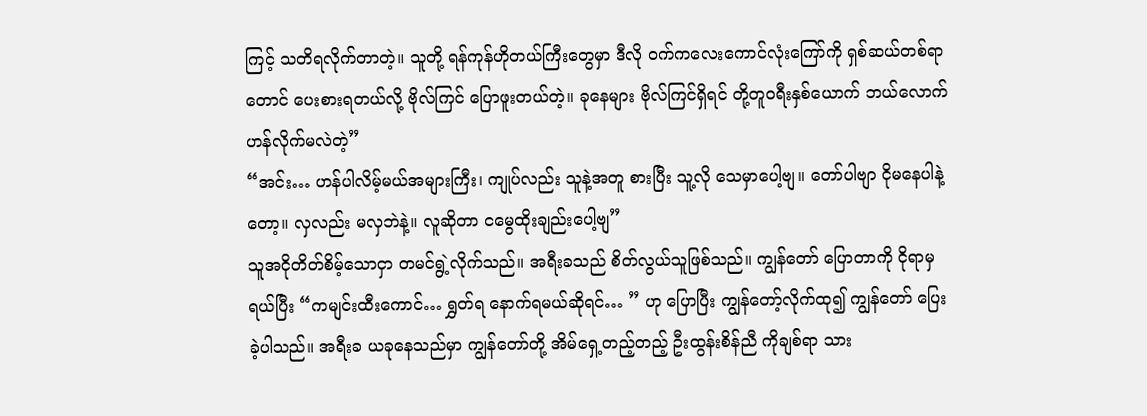ကြင့် သတိရလိုက်တာတဲ့။ သူတို့ ရန်ကုန်ဟိုတယ်ကြီးတွေမှာ ဒီလို ဝက်ကလေးကောင်လုံးကြော်ကို ရှစ်ဆယ်တစ်ရာတောင် ပေးစားရတယ်လို့ ဗိုလ်ကြင် ပြောဖူးတယ်တဲ့။ ခုနေများ ဗိုလ်ကြင်ရှိရင် တို့တူဝရီးနှစ်ယောက် ဘယ်လောက် ဟန်လိုက်မလဲတဲ့”
“အင်း… ဟန်ပါလိမ့်မယ်အများကြီး၊ ကျုပ်လည်း သူနဲ့အတူ စားပြီး သူ့လို သေမှာပေါ့ဗျ။ တော်ပါဗျာ ငိုမနေပါနဲ့တော့။ လှလည်း မလှဘဲနဲ့။ လူဆိုတာ ငမွေထိုးချည်းပေါ့ဗျ”
သူအငိုတိတ်စိမ့်သောငှာ တမင်ရွဲ့လိုက်သည်။ အရီးခသည် စိတ်လွယ်သူဖြစ်သည်။ ကျွန်တော် ပြောတာကို ငိုရာမှ ရယ်ပြီး “ကမျင်းထီးကောင်… ရွှတ်ရ နောက်ရမယ်ဆိုရင်… ” ဟု ပြောပြီး ကျွန်တော့်လိုက်ထု၍ ကျွန်တော် ပြေးခဲ့ပါသည်။ အရီးခ ယခုနေသည်မှာ ကျွန်တော်တို့ အိမ်ရှေ့တည့်တည့် ဦးထွန်းစိန်ညီ ကိုချစ်ရာ သား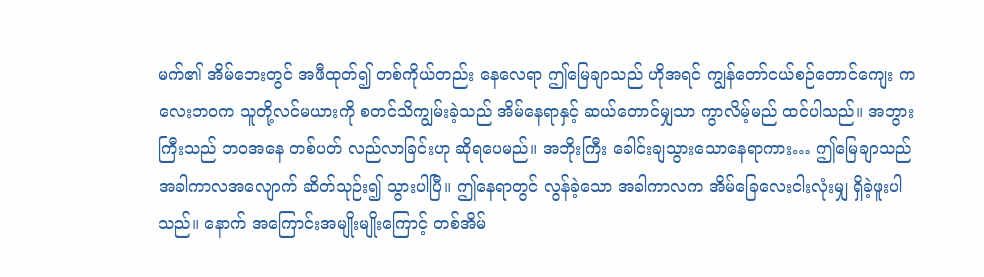မက်၏ အိမ်ဘေးတွင် အဖီထုတ်၍ တစ်ကိုယ်တည်း နေလေရာ ဤမြေချာသည် ဟိုအရင် ကျွန်တော်ငယ်စဉ်တောင်ကျေး ကလေးဘဝက သူတို့လင်မယားကို စတင်သိကျွမ်းခဲ့သည် အိမ်နေရာနှင့် ဆယ်တောင်မျှသာ ကွာလိမ့်မည် ထင်ပါသည်။ အဘွားကြီးသည် ဘဝအနေ တစ်ပတ် လည်လာခြင်းဟု ဆိုရပေမည်။ အဘိုးကြီး ခေါင်းချသွားသောနေရာကား… ဤမြေချာသည် အခါကာလအလျောက် ဆိတ်သုဉ်း၍ သွားပါပြီ။ ဤနေရာတွင် လွန်ခဲ့သော အခါကာလက အိမ်ခြေလေးငါးလုံးမျှ ရှိခဲ့ဖူးပါသည်။ နောက် အကြောင်းအမျိုးမျိုးကြောင့် တစ်အိမ်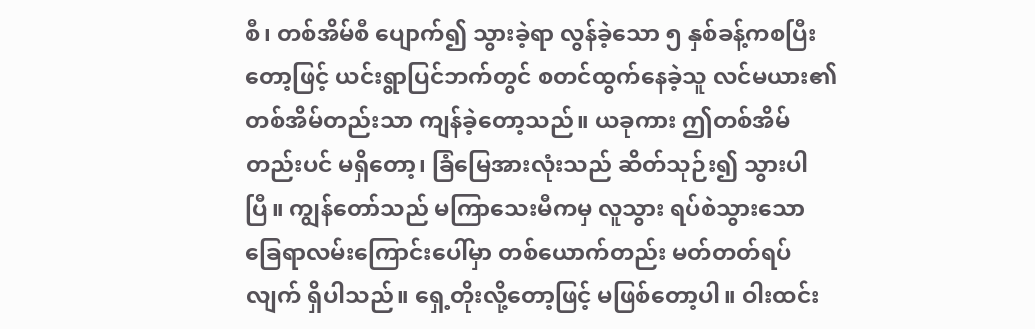စီ၊ တစ်အိမ်စီ ပျောက်၍ သွားခဲ့ရာ လွန်ခဲ့သော ၅ နှစ်ခန့်ကစပြီးတော့ဖြင့် ယင်းရွာပြင်ဘက်တွင် စတင်ထွက်နေခဲ့သူ လင်မယား၏ တစ်အိမ်တည်းသာ ကျန်ခဲ့တော့သည်။ ယခုကား ဤတစ်အိမ်တည်းပင် မရှိတော့၊ ခြံမြေအားလုံးသည် ဆိတ်သုဉ်း၍ သွားပါပြီ။ ကျွန်တော်သည် မကြာသေးမီကမှ လူသွား ရပ်စဲသွားသော ခြေရာလမ်းကြောင်းပေါ်မှာ တစ်ယောက်တည်း မတ်တတ်ရပ်လျက် ရှိပါသည်။ ရှေ့တိုးလို့တော့ဖြင့် မဖြစ်တော့ပါ။ ဝါးထင်း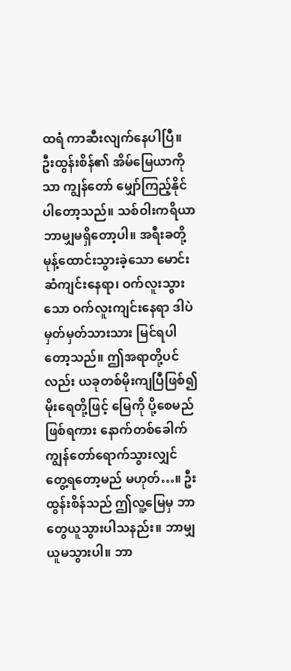ထရံ ကာဆီးလျက်နေပါပြီ။ ဦးထွန်းစိန်၏ အိမ်မြေယာကိုသာ ကျွန်တော် မျှော်ကြည့်နိုင်ပါတော့သည်။ သစ်ဝါးကရိယာ ဘာမျှမရှိတော့ပါ။ အရီးခတို့ မုန့်ထောင်းသွားခဲ့သော မောင်းဆံကျင်းနေရာ၊ ဝက်လူးသွားသော ဝက်လူးကျင်းနေရာ ဒါပဲမှတ်မှတ်သားသား မြင်ရပါတော့သည်။ ဤအရာတို့ပင်လည်း ယခုတစ်မိုးကျပြီဖြစ်၍ မိုးရေတို့ဖြင့် မြေကို ပို့စေမည် ဖြစ်ရကား နောက်တစ်ခေါက် ကျွန်တော်ရောက်သွားလျှင် တွေ့ရတော့မည် မဟုတ်…။ ဦးထွန်းစိန်သည် ဤလူ့မြေမှ ဘာတွေယူသွားပါသနည်း။ ဘာမျှ ယူမသွားပါ။ ဘာ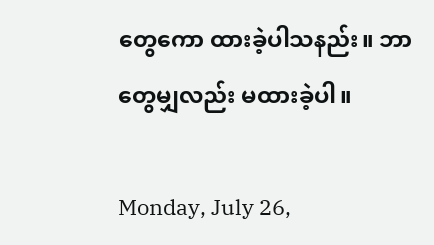တွေကော ထားခဲ့ပါသနည်း။ ဘာတွေမျှလည်း မထားခဲ့ပါ။

Monday, July 26,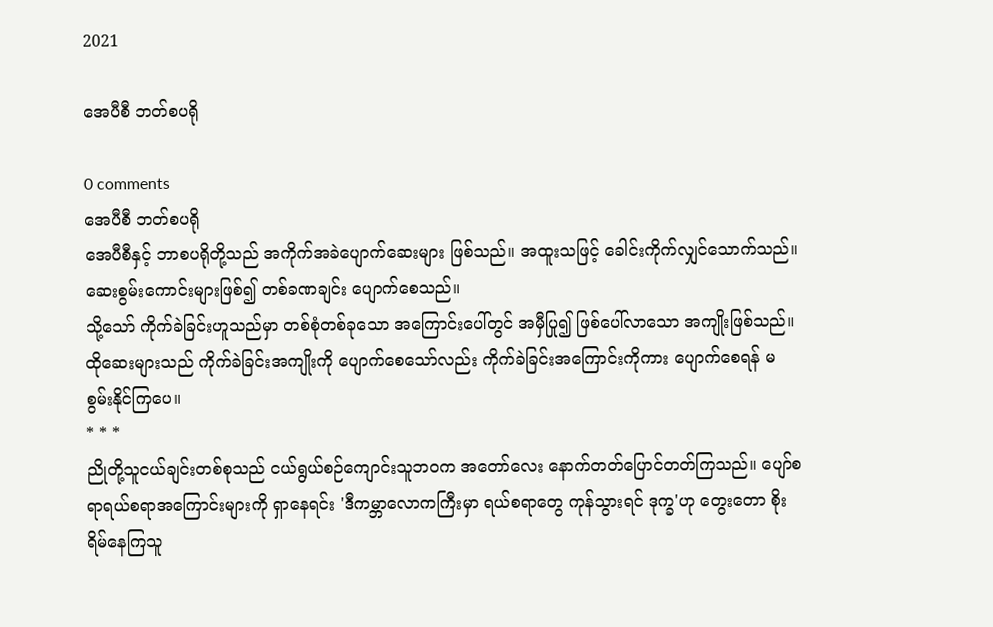2021

အေပီစီ ဘတ်စပရို

0 comments
အေပီစီ ဘတ်စပရို
အေပီစီနှင့် ဘာစပရိုတို့သည် အကိုက်အခဲပျောက်ဆေးများ ဖြစ်သည်။ အထူးသဖြင့် ခေါင်းကိုက်လျှင်သောက်သည်။ ဆေးစွမ်းကောင်းများဖြစ်၍ တစ်ခဏချင်း ပျောက်စေသည်။
သို့သော် ကိုက်ခဲခြင်းဟူသည်မှာ တစ်စုံတစ်ခုသော အကြောင်းပေါ်တွင် အမှီပြု၍ ဖြစ်ပေါ်လာသော အကျိုးဖြစ်သည်။
ထိုဆေးများသည် ကိုက်ခဲခြင်းအကျိုးကို ပျောက်စေသော်လည်း ကိုက်ခဲခြင်းအကြောင်းကိုကား ပျောက်စေရန် မစွမ်းနိုင်ကြပေ။
* * *
ညိုတို့သူငယ်ချင်းတစ်စုသည် ငယ်ရွယ်စဉ်ကျောင်းသူဘဝက အတော်လေး နောက်တတ်ပြောင်တတ်ကြသည်။ ပျော်စရာရယ်စရာအကြောင်းများကို ရှာနေရင်း 'ဒီကမ္ဘာလောကကြီးမှာ ရယ်စရာတွေ ကုန်သွားရင် ဒုက္ခ'ဟု တွေးတော စိုးရိမ်နေကြသူ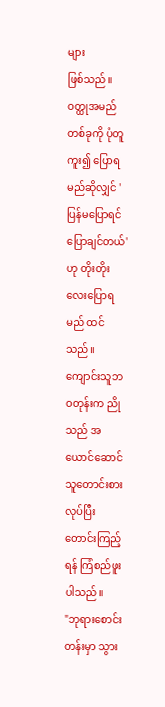များ
ဖြစ်သည်။
ဝတ္ထုအမည်တစ်ခုကို ပုံတူကူး၍ ပြောရမည်ဆိုလျှင် 'ပြန်မပြောရင် ပြောချင်တယ်'ဟု တိုးတိုးလေးပြောရမည် ထင်သည်။ ကျောင်းသူဘဝတုန်းက ညိုသည် အယောင်ဆောင်သူတောင်းစားလုပ်ပြီး တောင်းကြည့်ရန် ကြံစည်ဖူးပါသည်။
"ဘုရားစောင်းတန်းမှာ သွား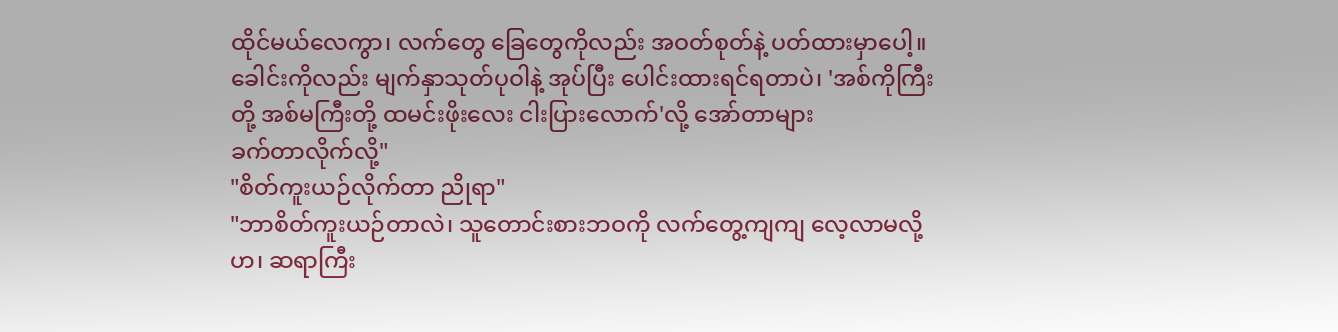ထိုင်မယ်လေကွာ၊ လက်တွေ ခြေတွေကိုလည်း အဝတ်စုတ်နဲ့ ပတ်ထားမှာပေါ့။ ခေါင်းကိုလည်း မျက်နှာသုတ်ပုဝါနဲ့ အုပ်ပြီး ပေါင်းထားရင်ရတာပဲ၊ 'အစ်ကိုကြီးတို့ အစ်မကြီးတို့ ထမင်းဖိုးလေး ငါးပြားလောက်'လို့ အော်တာများ
ခက်တာလိုက်လို့"
"စိတ်ကူးယဉ်လိုက်တာ ညိုရာ"
"ဘာစိတ်ကူးယဉ်တာလဲ၊ သူတောင်းစားဘဝကို လက်တွေ့ကျကျ လေ့လာမလို့ဟ၊ ဆရာကြီး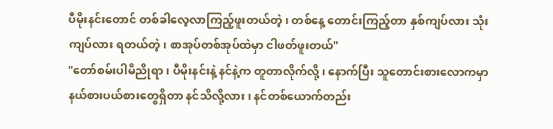ပီမိုးနင်းတောင် တစ်ခါလေ့လာကြည့်ဖူးတယ်တဲ့၊ တစ်နေ့ တောင်းကြည့်တာ နှစ်ကျပ်လား သုံးကျပ်လား ရတယ်တဲ့၊ စာအုပ်တစ်အုပ်ထဲမှာ ငါဖတ်ဖူးတယ်"
"တော်စမ်းပါမိညိုရာ၊ ပီမိုးနင်းနဲ့ နင်နဲ့က တူတာလိုက်လို့၊ နောက်ပြီး သူတောင်းစားလောကမှာ နယ်စားပယ်စားတွေရှိတာ နင်သိလို့လား၊ နင်တစ်ယောက်တည်း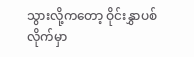သွားလို့ကတော့ ဝိုင်းနွှာပစ်လိုက်မှာ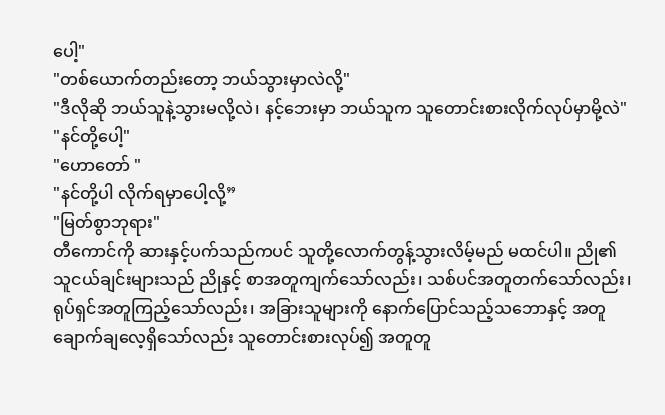ပေါ့"
"တစ်ယောက်တည်းတော့ ဘယ်သွားမှာလဲလို့"
"ဒီလိုဆို ဘယ်သူနဲ့သွားမလို့လဲ၊ နင့်ဘေးမှာ ဘယ်သူက သူတောင်းစားလိုက်လုပ်မှာမို့လဲ"
"နင်တို့ပေါ့"
"ဟောတော် "
"နင်တို့ပါ လိုက်ရမှာပေါ့လို့”
"မြတ်စွာဘုရား"
တီကောင်ကို ဆားနှင့်ပက်သည်ကပင် သူတို့လောက်တွန့်သွားလိမ့်မည် မထင်ပါ။ ညို၏သူငယ်ချင်းများသည် ညိုနှင့် စာအတူကျက်သော်လည်း၊ သစ်ပင်အတူတက်သော်လည်း၊ ရုပ်ရှင်အတူကြည့်သော်လည်း၊ အခြားသူများကို နောက်ပြောင်သည့်သဘောနှင့် အတူချောက်ချလေ့ရှိသော်လည်း သူတောင်းစားလုပ်၍ အတူတူ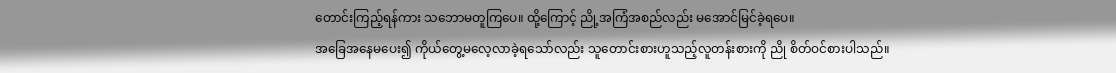တောင်းကြည့်ရန်ကား သဘောမတူကြပေ။ ထို့ကြောင့် ညို့အကြံအစည်လည်း မအောင်မြင်ခဲ့ရပေ။
အခြေအနေမပေး၍ ကိုယ်တွေ့မလေ့လာခဲ့ရသော်လည်း သူတောင်းစားဟူသည့်လူတန်းစားကို ညို စိတ်ဝင်စားပါသည်။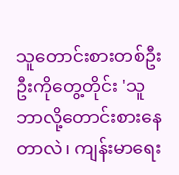သူတောင်းစားတစ်ဦးဦးကိုတွေ့တိုင်း 'သူ ဘာလို့တောင်းစားနေတာလဲ၊ ကျန်းမာရေး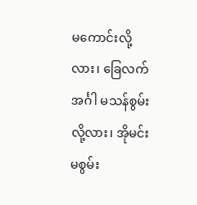မကောင်းလို့လား၊ ခြေလက်အင်္ဂါ မသန်စွမ်းလို့လား၊ အိုမင်းမစွမ်း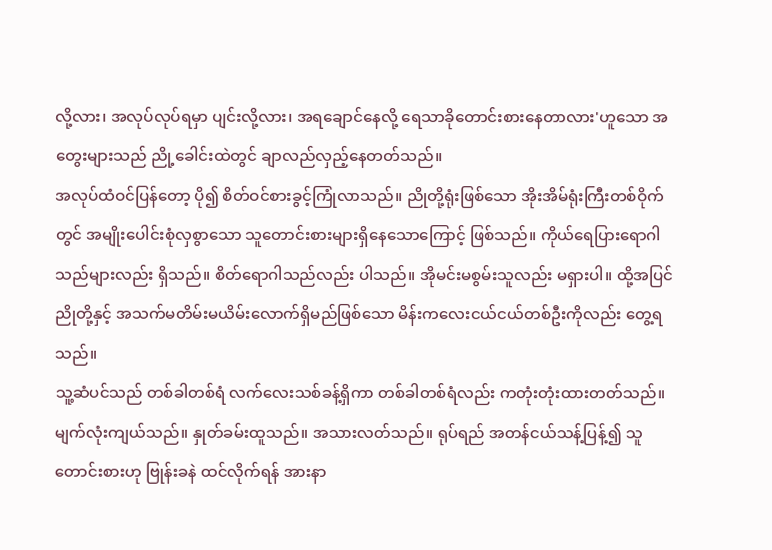လို့လား၊ အလုပ်လုပ်ရမှာ ပျင်းလို့လား၊ အရချောင်နေလို့ ရေသာခိုတောင်းစားနေတာလား'ဟူသော အတွေးများသည် ညို့ခေါင်းထဲတွင် ချာလည်လှည့်နေတတ်သည်။
အလုပ်ထံဝင်ပြန်တော့ ပို၍ စိတ်ဝင်စားခွင့်ကြုံလာသည်။ ညိုတို့ရုံးဖြစ်သော အိုးအိမ်ရုံးကြီးတစ်ဝိုက်တွင် အမျိုးပေါင်းစုံလှစွာသော သူတောင်းစားများရှိနေသောကြောင့် ဖြစ်သည်။ ကိုယ်ရေပြားရောဂါသည်များလည်း ရှိသည်။ စိတ်ရောဂါသည်လည်း ပါသည်။ အိုမင်းမစွမ်းသူလည်း မရှားပါ။ ထို့အပြင် ညိုတို့နှင့် အသက်မတိမ်းမယိမ်းလောက်ရှိမည်ဖြစ်သော မိန်းကလေးငယ်ငယ်တစ်ဦးကိုလည်း တွေ့ရသည်။
သူ့ဆံပင်သည် တစ်ခါတစ်ရံ လက်လေးသစ်ခန့်ရှိကာ တစ်ခါတစ်ရံလည်း ကတုံးတုံးထားတတ်သည်။ မျက်လုံးကျယ်သည်။ နှုတ်ခမ်းထူသည်။ အသားလတ်သည်။ ရုပ်ရည် အတန်ငယ်သန့်ပြန့်၍ သူတောင်းစားဟု ဗြုန်းခနဲ ထင်လိုက်ရန် အားနာ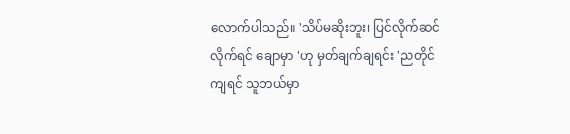လောက်ပါသည်။ 'သိပ်မဆိုးဘူး၊ ပြင်လိုက်ဆင်လိုက်ရင် ချောမှာ 'ဟု မှတ်ချက်ချရင်း 'ညတိုင်ကျရင် သူဘယ်မှာ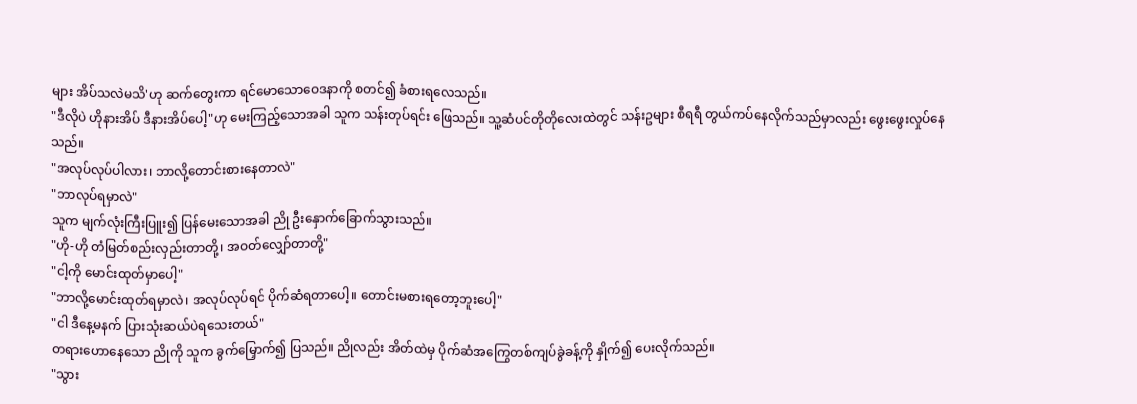များ အိပ်သလဲမသိ'ဟု ဆက်တွေးကာ ရင်မောသောဝေဒနာကို စတင်၍ ခံစားရလေသည်။
"ဒီလိုပဲ ဟိုနားအိပ် ဒီနားအိပ်ပေါ့"ဟု မေးကြည့်သောအခါ သူက သန်းတုပ်ရင်း ဖြေသည်။ သူ့ဆံပင်တိုတိုလေးထဲတွင် သန်းဥများ စီရရီ တွယ်ကပ်နေလိုက်သည်မှာလည်း ဖွေးဖွေးလှုပ်နေသည်။
"အလုပ်လုပ်ပါလား၊ ဘာလို့တောင်းစားနေတာလဲ"
"ဘာလုပ်ရမှာလဲ"
သူက မျက်လုံးကြီးပြူး၍ ပြန်မေးသောအခါ ညို ဦးနှောက်ခြောက်သွားသည်။
"ဟို-ဟို တံမြတ်စည်းလှည်းတာတို့၊ အဝတ်လျှော်တာတို့"
"ငါ့ကို မောင်းထုတ်မှာပေါ့"
"ဘာလို့မောင်းထုတ်ရမှာလဲ၊ အလုပ်လုပ်ရင် ပိုက်ဆံရတာပေါ့။ တောင်းမစားရတော့ဘူးပေါ့"
"ငါ ဒီနေ့မနက် ပြားသုံးဆယ်ပဲရသေးတယ်"
တရားဟောနေသော ညိုကို သူက ခွက်မြှောက်၍ ပြသည်။ ညိုလည်း အိတ်ထဲမှ ပိုက်ဆံအကြွေတစ်ကျပ်ခွဲခန့်ကို နှိုက်၍ ပေးလိုက်သည်။
"သွား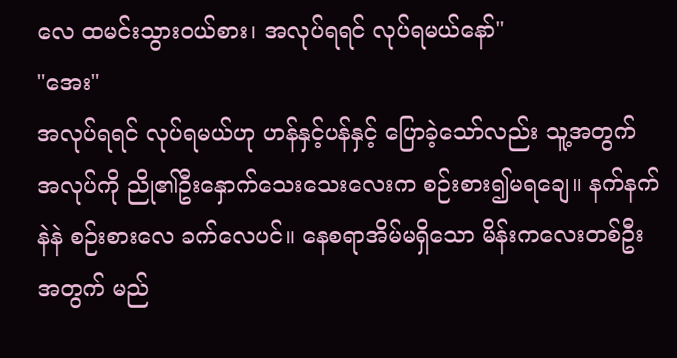လေ ထမင်းသွားဝယ်စား၊ အလုပ်ရရင် လုပ်ရမယ်နော်"
"အေး"
အလုပ်ရရင် လုပ်ရမယ်ဟု ဟန်နှင့်ပန်နှင့် ပြောခဲ့သော်လည်း သူ့အတွက် အလုပ်ကို ညို၏ဦးနှောက်သေးသေးလေးက စဉ်းစား၍မရချေ။ နက်နက်နဲနဲ စဉ်းစားလေ ခက်လေပင်။ နေစရာအိမ်မရှိသော မိန်းကလေးတစ်ဦးအတွက် မည်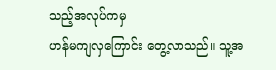သည့်အလုပ်ကမှ
ဟန်မကျလှကြောင်း တွေ့လာသည်။ သူ့အ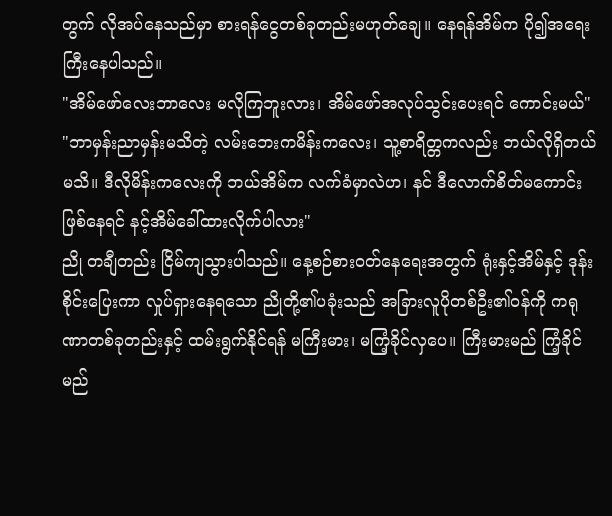တွက် လိုအပ်နေသည်မှာ စားရန်ငွေတစ်ခုတည်းမဟုတ်ချေ။ နေရန်အိမ်က ပို၍အရေးကြီးနေပါသည်။
"အိမ်ဖော်လေးဘာလေး မလိုကြဘူးလား၊ အိမ်ဖော်အလုပ်သွင်းပေးရင် ကောင်းမယ်"
"ဘာမှန်းညာမှန်းမသိတဲ့ လမ်းဘေးကမိန်းကလေး၊ သူ့စာရိတ္တကလည်း ဘယ်လိုရှိတယ်မသိ။ ဒီလိုမိန်းကလေးကို ဘယ်အိမ်က လက်ခံမှာလဲဟ၊ နင် ဒီလောက်စိတ်မကောင်းဖြစ်နေရင် နင့်အိမ်ခေါ်ထားလိုက်ပါလား"
ညို တချီတည်း ငြိမ်ကျသွားပါသည်။ နေ့စဉ်စားဝတ်နေရေးအတွက် ရုံးနှင့်အိမ်နှင့် ဒုန်းစိုင်းပြေးကာ လှုပ်ရှားနေရသော ညိုတို့၏ပခုံးသည် အခြားလူပိုတစ်ဦး၏ဝန်ကို ကရုဏာတစ်ခုတည်းနှင့် ထမ်းရွက်နိုင်ရန် မကြီးမား၊ မကြံ့ခိုင်လှပေ။ ကြီးမားမည် ကြံ့ခိုင်မည်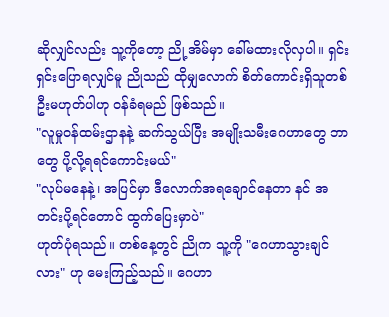ဆိုလျှင်လည်း သူ့ကိုတော့ ညို့အိမ်မှာ ခေါ်မထားလိုလှပါ။ ရှင်းရှင်းပြောရလျှင်မူ ညိုသည် ထိုမျှလောက် စိတ်ကောင်းရှိသူတစ်ဦးမဟုတ်ပါဟု ဝန်ခံရမည် ဖြစ်သည်။
"လူမှုဝန်ထမ်းဌာနနဲ့ ဆက်သွယ်ပြီး အမျိုးသမီးဂေဟာတွေ ဘာတွေ ပို့လို့ရရင်ကောင်းမယ်"
"လုပ်မနေနဲ့၊ အပြင်မှာ ဒီလောက်အရချောင်နေတာ နင် အတင်းပို့ရင်တောင် ထွက်ပြေးမှာပဲ"
ဟုတ်ပုံရသည်။ တစ်နေ့တွင် ညိုက သူ့ကို "ဂေဟာသွားချင်လား" ဟု မေးကြည့်သည်။ ဂေဟာ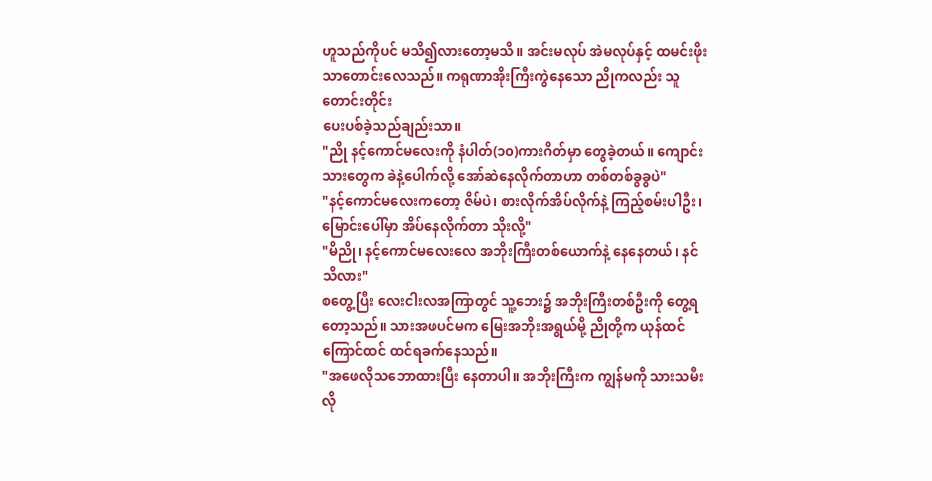ဟူသည်ကိုပင် မသိ၍လားတော့မသိ။ အင်းမလုပ် အဲမလုပ်နှင့် ထမင်းဖိုးသာတောင်းလေသည်။ ကရုဏာအိုးကြီးကွဲနေသော ညိုကလည်း သူတောင်းတိုင်း
ပေးပစ်ခဲ့သည်ချည်းသာ။
"ညို နင့်ကောင်မလေးကို နံပါတ်(၁၀)ကားဂိတ်မှာ တွေခဲ့တယ်။ ကျောင်းသားတွေက ခဲနဲ့ပေါက်လို့ အော်ဆဲနေလိုက်တာဟာ တစ်တစ်ခွခွပဲ"
"နင့်ကောင်မလေးကတော့ ဇိမ်ပဲ၊ စားလိုက်အိပ်လိုက်နဲ့ ကြည့်စမ်းပါဦး၊ မြောင်းပေါ်မှာ အိပ်နေလိုက်တာ သိုးလို့"
"မိညို၊ နင့်ကောင်မလေးလေ အဘိုးကြီးတစ်ယောက်နဲ့ နေနေတယ်၊ နင်သိလား"
စတွေ့ပြီး လေးငါးလအကြာတွင် သူ့ဘေး၌ အဘိုးကြီးတစ်ဦးကို တွေ့ရတော့သည်။ သားအဖပင်မက မြေးအဘိုးအရွယ်မို့ ညိုတို့က ယုန်ထင်ကြောင်ထင် ထင်ရခက်နေသည်။
"အဖေလိုသဘောထားပြီး နေတာပါ။ အဘိုးကြီးက ကျွန်မကို သားသမီးလို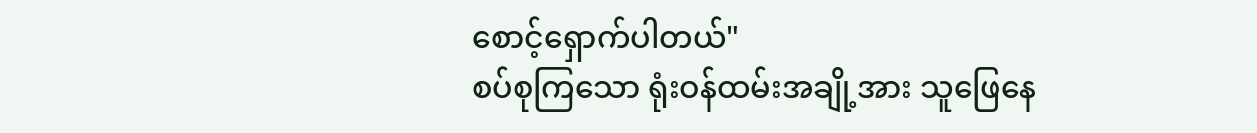စောင့်ရှောက်ပါတယ်"
စပ်စုကြသော ရုံးဝန်ထမ်းအချို့အား သူဖြေနေ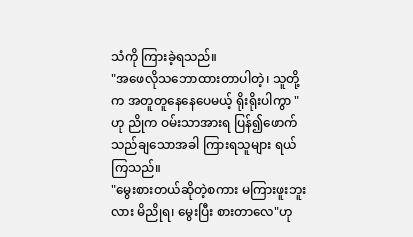သံကို ကြားခဲ့ရသည်။
"အဖေလိုသဘောထားတာပါတဲ့၊ သူတို့က အတူတူနေနေပေမယ့် ရိုးရိုးပါကွာ "ဟု ညိုက ဝမ်းသာအားရ ပြန်၍ဖောက်သည်ချသောအခါ ကြားရသူများ ရယ်ကြသည်။
"မွေးစားတယ်ဆိုတဲ့စကား မကြားဖူးဘူးလား မိညိုရ၊ မွေးပြီး စားတာလေ"ဟု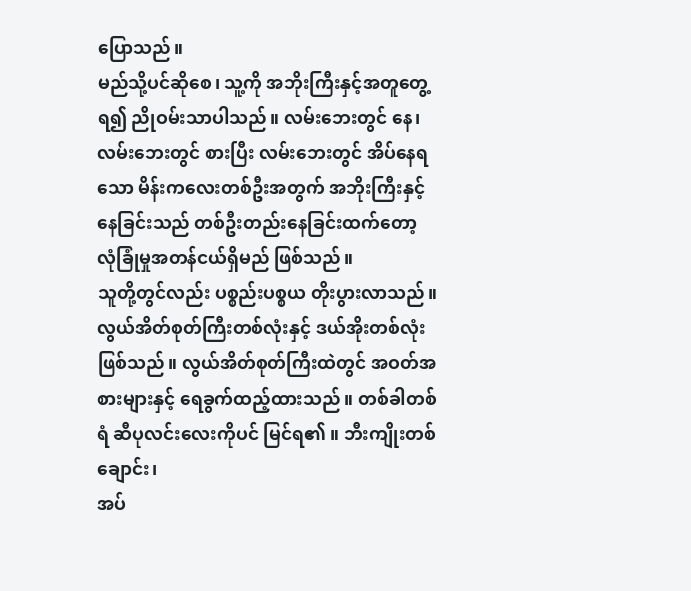ပြောသည်။
မည်သို့ပင်ဆိုစေ၊ သူ့ကို အဘိုးကြီးနှင့်အတူတွေ့ရ၍ ညိုဝမ်းသာပါသည်။ လမ်းဘေးတွင် နေ၊ လမ်းဘေးတွင် စားပြီး လမ်းဘေးတွင် အိပ်နေရသော မိန်းကလေးတစ်ဦးအတွက် အဘိုးကြီးနှင့်နေခြင်းသည် တစ်ဦးတည်းနေခြင်းထက်တော့
လုံခြုံမှုအတန်ငယ်ရှိမည် ဖြစ်သည်။
သူတို့တွင်လည်း ပစ္စည်းပစ္စယ တိုးပွားလာသည်။ လွယ်အိတ်စုတ်ကြီးတစ်လုံးနှင့် ဒယ်အိုးတစ်လုံးဖြစ်သည်။ လွယ်အိတ်စုတ်ကြီးထဲတွင် အဝတ်အစားများနှင့် ရေခွက်ထည့်ထားသည်။ တစ်ခါတစ်ရံ ဆီပုလင်းလေးကိုပင် မြင်ရ၏ ။ ဘီးကျိုးတစ်ချောင်း၊
အပ်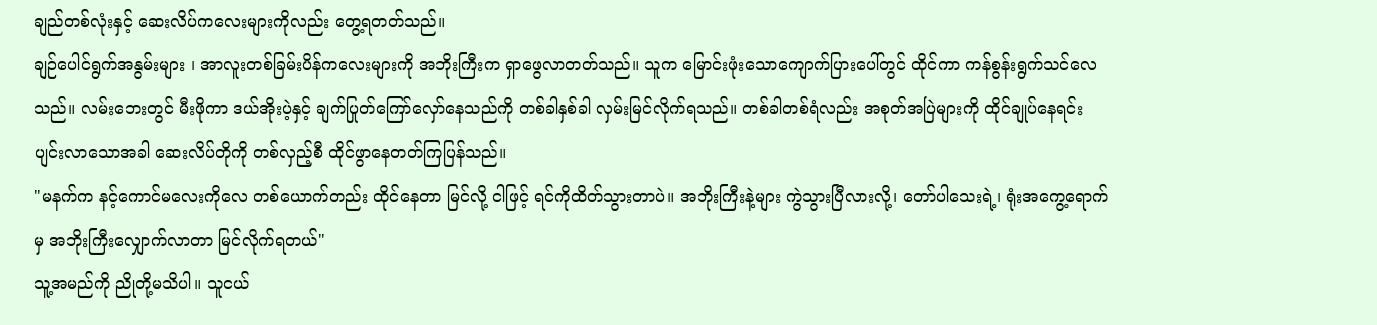ချည်တစ်လုံးနှင့် ဆေးလိပ်ကလေးများကိုလည်း တွေ့ရတတ်သည်။
ချဉ်ပေါင်ရွက်အနွမ်းများ ၊ အာလူးတစ်ခြမ်းပိန်ကလေးများကို အဘိုးကြီးက ရှာဖွေလာတတ်သည်။ သူက မြောင်းဖုံးသောကျောက်ပြားပေါ်တွင် ထိုင်ကာ ကန်စွန်းရွက်သင်လေသည်။ လမ်းဘေးတွင် မီးဖိုကာ ဒယ်အိုးပဲ့နှင့် ချက်ပြုတ်ကြော်လှော်နေသည်ကို တစ်ခါနှစ်ခါ လှမ်းမြင်လိုက်ရသည်။ တစ်ခါတစ်ရံလည်း အစုတ်အပြဲများကို ထိုင်ချုပ်နေရင်း ပျင်းလာသောအခါ ဆေးလိပ်တိုကို တစ်လှည့်စီ ထိုင်ဖွာနေတတ်ကြပြန်သည်။
"မနက်က နင့်ကောင်မလေးကိုလေ တစ်ယောက်တည်း ထိုင်နေတာ မြင်လို့ ငါဖြင့် ရင်ကိုထိတ်သွားတာပဲ။ အဘိုးကြီးနဲ့များ ကွဲသွားပြီလားလို့၊ တော်ပါသေးရဲ့၊ ရုံးအကွေ့ရောက်မှ အဘိုးကြီးလျှောက်လာတာ မြင်လိုက်ရတယ်"
သူ့အမည်ကို ညိုတို့မသိပါ။ သူငယ်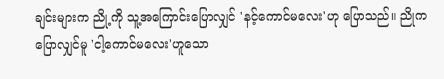ချင်းများက ညို့ကို သူ့အကြောင်းပြောလျှင် 'နင့်ကောင်မလေး'ဟု ပြောသည်။ ညိုကပြောလျှင်မူ 'ငါ့ကောင်မလေး'ဟူသော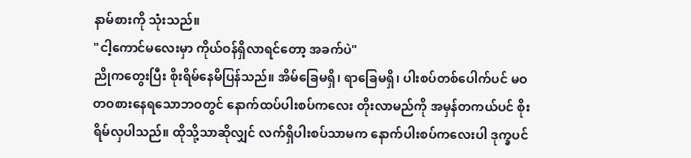နာမ်စားကို သုံးသည်။
"ငါ့ကောင်မလေးမှာ ကိုယ်ဝန်ရှိလာရင်တော့ အခက်ပဲ"
ညိုကတွေးပြီး စိုးရိမ်နေမိပြန်သည်။ အိမ်ခြေမရှိ၊ ရာခြေမရှိ၊ ပါးစပ်တစ်ပေါက်ပင် မဝတဝစားနေရသောဘဝတွင် နောက်ထပ်ပါးစပ်ကလေး တိုးလာမည်ကို အမှန်တကယ်ပင် စိုးရိမ်လှပါသည်။ ထိုသို့သာဆိုလျှင် လက်ရှိပါးစပ်သာမက နောက်ပါးစပ်ကလေးပါ ဒုက္ခပင်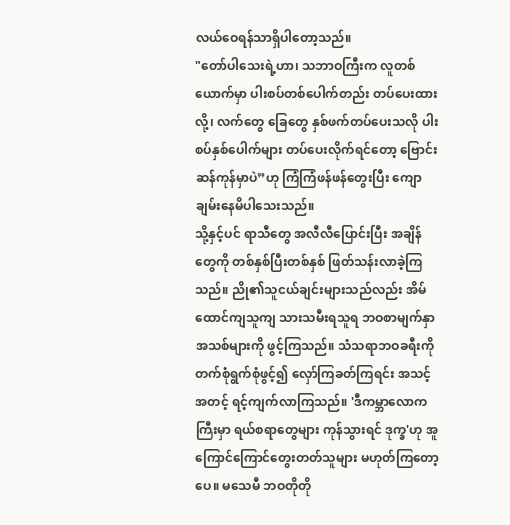လယ်ဝေရန်သာရှိပါတော့သည်။
"တော်ပါသေးရဲ့ဟာ၊ သဘာဝကြီးက လူတစ်ယောက်မှာ ပါးစပ်တစ်ပေါက်တည်း တပ်ပေးထားလို့၊ လက်တွေ ခြေတွေ နှစ်ဖက်တပ်ပေးသလို ပါးစပ်နှစ်ပေါက်များ တပ်ပေးလိုက်ရင်တော့ ဗြောင်းဆန်ကုန်မှာပဲ”ဟု ကြံကြံဖန်ဖန်တွေးပြီး ကျောချမ်းနေမိပါသေးသည်။
သို့နှင့်ပင် ရာသီတွေ အလီလီပြောင်းပြီး အချိန်တွေကို တစ်နှစ်ပြီးတစ်နှစ် ဖြတ်သန်းလာခဲ့ကြသည်။ ညို၏သူငယ်ချင်းများသည်လည်း အိမ်ထောင်ကျသူကျ သားသမီးရသူရ ဘဝစာမျက်နှာအသစ်များကို ဖွင့်ကြသည်။ သံသရာဘဝခရီးကို တက်စုံရွက်စုံဖွင့်၍ လှော်ကြခတ်ကြရင်း အသင့်အတင့် ရင့်ကျက်လာကြသည်။ 'ဒီကမ္ဘာလောကကြီးမှာ ရယ်စရာတွေများ ကုန်သွားရင် ဒုက္ခ'ဟု အူကြောင်ကြောင်တွေးတတ်သူများ မဟုတ်ကြတော့ပေ။ မသေမီ ဘဝတိုတို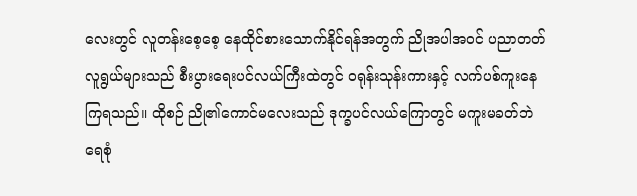လေးတွင် လူတန်းစေ့စေ့ နေထိုင်စားသောက်နိုင်ရန်အတွက် ညိုအပါအဝင် ပညာတတ်လူရွယ်များသည် စီးပွားရေးပင်လယ်ကြီးထဲတွင် ၀ရုန်းသုန်းကားနှင့် လက်ပစ်ကူးနေကြရသည်။ ထိုစဉ် ညို၏ကောင်မလေးသည် ဒုက္ခပင်လယ်ကြောတွင် မကူးမခတ်ဘဲ ရေစုံ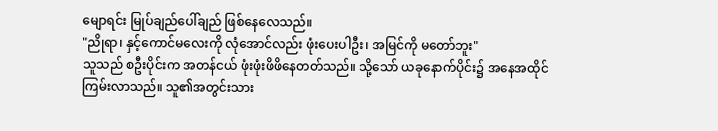မျောရင်း မြုပ်ချည်ပေါ်ချည် ဖြစ်နေလေသည်။
"ညိုရာ၊ နှင့်ကောင်မလေးကို လုံအောင်လည်း ဖုံးပေးပါဦး၊ အမြင်ကို မတော်ဘူး"
သူသည် စဦးပိုင်းက အတန်ငယ် ဖုံးဖုံးဖိဖိနေတတ်သည်။ သို့သော် ယခုနောက်ပိုင်း၌ အနေအထိုင်ကြမ်းလာသည်။ သူ၏အတွင်းသား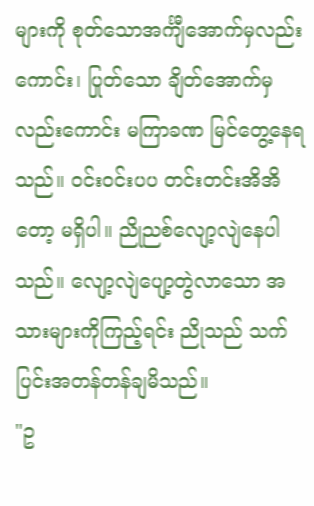များကို စုတ်သောအင်္ကျီအောက်မှလည်းကောင်း၊ ပြုတ်သော ချိတ်အောက်မှလည်းကောင်း မကြာခဏ မြင်တွေ့နေရသည်။ ဝင်းဝင်းပပ တင်းတင်းအိအိတော့ မရှိပါ။ ညိုညစ်လျော့လျဲနေပါသည်။ လျော့လျဲပျော့တွဲလာသော အသားများကိုကြည့်ရင်း ညိုသည် သက်ပြင်းအတန်တန်ချမိသည်။
"ဥ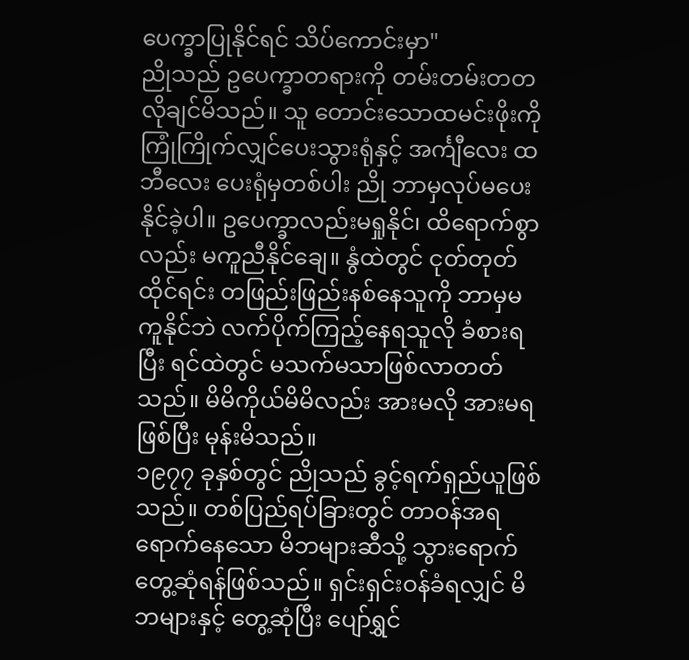ပေက္ခာပြုနိုင်ရင် သိပ်ကောင်းမှာ"
ညိုသည် ဥပေက္ခာတရားကို တမ်းတမ်းတတ လိုချင်မိသည်။ သူ တောင်းသောထမင်းဖိုးကို ကြုံကြိုက်လျှင်ပေးသွားရုံနှင့် အင်္ကျီလေး ထဘီလေး ပေးရုံမှတစ်ပါး ညို ဘာမှလုပ်မပေးနိုင်ခဲ့ပါ။ ဥပေက္ခာလည်းမရှုနိုင်၊ ထိရောက်စွာလည်း မကူညီနိုင်ချေ။ နွံထဲတွင် ငုတ်တုတ်ထိုင်ရင်း တဖြည်းဖြည်းနစ်နေသူကို ဘာမှမကူနိုင်ဘဲ လက်ပိုက်ကြည့်နေရသူလို ခံစားရပြီး ရင်ထဲတွင် မသက်မသာဖြစ်လာတတ်သည်။ မိမိကိုယ်မိမိလည်း အားမလို အားမရဖြစ်ပြီး မုန်းမိသည်။
၁၉၇၇ ခုနှစ်တွင် ညိုသည် ခွင့်ရက်ရှည်ယူဖြစ်သည်။ တစ်ပြည်ရပ်ခြားတွင် တာဝန်အရရောက်နေသော မိဘများဆီသို့ သွားရောက် တွေ့ဆုံရန်ဖြစ်သည်။ ရှင်းရှင်းဝန်ခံရလျှင် မိဘများနှင့် တွေ့ဆုံပြီး ပျော်ရွှင်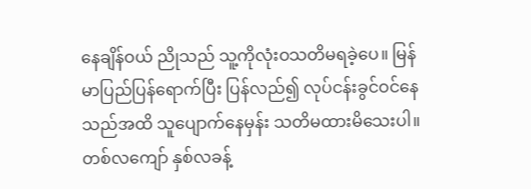နေချိန်ဝယ် ညိုသည် သူ့ကိုလုံးဝသတိမရခဲ့ပေ။ မြန်မာပြည်ပြန်ရောက်ပြီး ပြန်လည်၍ လုပ်ငန်းခွင်ဝင်နေသည်အထိ သူပျောက်နေမှန်း သတိမထားမိသေးပါ။ တစ်လကျော် နှစ်လခန့်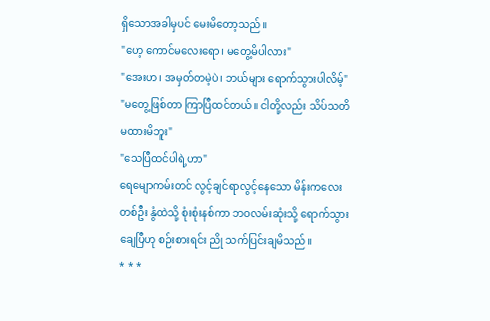ရှိသောအခါမှပင် မေးမိတော့သည်။
"ဟေ့ ကောင်မလေးရော၊ မတွေ့မိပါလား"
"အေးဟ၊ အမှတ်တမဲ့ပဲ၊ ဘယ်များ ရောက်သွားပါလိမ့်"
"မတွေ့ဖြစ်တာ ကြာပြီထင်တယ်။ ငါတို့လည်း သိပ်သတိမထားမိဘူး"
"သေပြီထင်ပါရဲ့ဟာ"
ရေမျောကမ်းတင် လွင့်ချင်ရာလွင့်နေသော မိန်းကလေးတစ်ဦး နွံထဲသို့ စုံးစုံးနစ်ကာ ဘဝလမ်းဆုံးသို့ ရောက်သွားချေပြီဟု စဉ်းစားရင်း ညို သက်ပြင်းချမိသည်။
* * *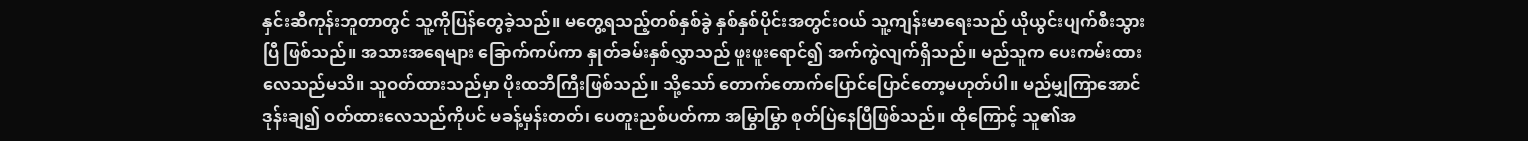နှင်းဆီကုန်းဘူတာတွင် သူ့ကိုပြန်တွေခဲ့သည်။ မတွေ့ရသည့်တစ်နှစ်ခွဲ နှစ်နှစ်ပိုင်းအတွင်းဝယ် သူ့ကျန်းမာရေးသည် ယိုယွင်းပျက်စီးသွားပြီ ဖြစ်သည်။ အသားအရေများ ခြောက်ကပ်ကာ နှုတ်ခမ်းနှစ်လွှာသည် ဖူးဖူးရောင်၍ အက်ကွဲလျက်ရှိသည်။ မည်သူက ပေးကမ်းထားလေသည်မသိ။ သူဝတ်ထားသည်မှာ ပိုးထဘီကြီးဖြစ်သည်။ သို့သော် တောက်တောက်ပြောင်ပြောင်တော့မဟုတ်ပါ။ မည်မျှကြာအောင် ဒုန်းချ၍ ဝတ်ထားလေသည်ကိုပင် မခန့်မှန်းတတ်၊ ပေတူးညစ်ပတ်ကာ အမြွာမြွာ စုတ်ပြဲနေပြီဖြစ်သည်။ ထိုကြောင့် သူ၏အ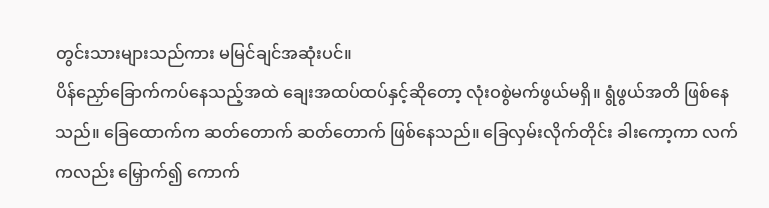တွင်းသားများသည်ကား မမြင်ချင်အဆုံးပင်။
ပိန်ညှော်ခြောက်ကပ်နေသည့်အထဲ ချေးအထပ်ထပ်နှင့်ဆိုတော့ လုံးဝစွဲမက်ဖွယ်မရှိ။ ရွံဖွယ်အတိ ဖြစ်နေသည်။ ခြေထောက်က ဆတ်တောက် ဆတ်တောက် ဖြစ်နေသည်။ ခြေလှမ်းလိုက်တိုင်း ခါးကော့ကာ လက်ကလည်း မြှောက်၍ ကောက်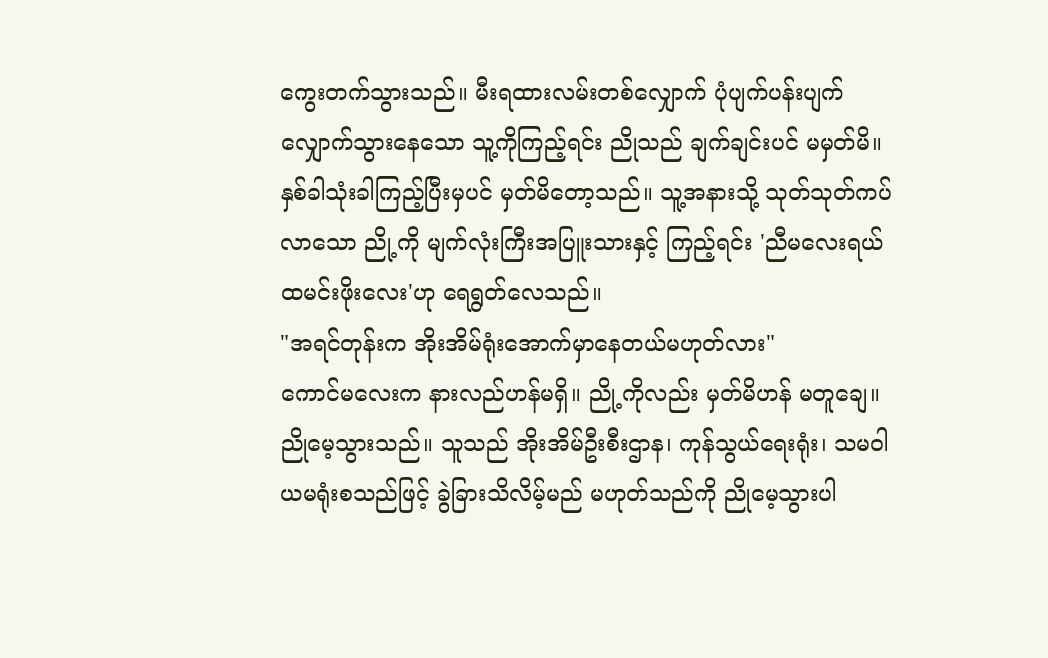ကွေးတက်သွားသည်။ မီးရထားလမ်းတစ်လျှောက် ပုံပျက်ပန်းပျက်လျှောက်သွားနေသော သူ့ကိုကြည့်ရင်း ညိုသည် ချက်ချင်းပင် မမှတ်မိ။ နှစ်ခါသုံးခါကြည့်ပြီးမှပင် မှတ်မိတော့သည်။ သူ့အနားသို့ သုတ်သုတ်ကပ်လာသော ညို့ကို မျက်လုံးကြီးအပြူးသားနှင့် ကြည့်ရင်း 'ညီမလေးရယ် ထမင်းဖိုးလေး'ဟု ရေရွတ်လေသည်။
"အရင်တုန်းက အိုးအိမ်ရုံးအောက်မှာနေတယ်မဟုတ်လား"
ကောင်မလေးက နားလည်ဟန်မရှိ။ ညို့ကိုလည်း မှတ်မိဟန် မတူချေ။
ညိုမေ့သွားသည်။ သူသည် အိုးအိမ်ဦးစီးဌာန၊ ကုန်သွယ်ရေးရုံး၊ သမဝါယမရုံးစသည်ဖြင့် ခွဲခြားသိလိမ့်မည် မဟုတ်သည်ကို ညိုမေ့သွားပါ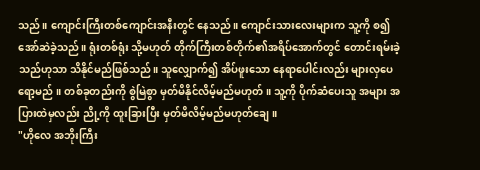သည်။ ကျောင်းကြီးတစ်ကျောင်းအနီးတွင် နေသည်။ ကျောင်းသားလေးများက သူ့ကို စ၍ အော်ဆဲခဲ့သည်။ ရုံးတစ်ရုံး သို့မဟုတ် တိုက်ကြီးတစ်တိုက်၏အရိပ်အောက်တွင် တောင်းရမ်းခဲ့သည်ဟုသာ သိနိုင်မည်ဖြစ်သည်။ သူလျှောက်၍ အိပ်ဖူးသော နေရာပေါင်းလည်း များလှပေရော့မည် ။ တစ်ခုတည်းကို စွဲမြဲစွာ မှတ်မိနိုင်လိမ့်မည်မဟုတ်။ သူ့ကို ပိုက်ဆံပေးသူ အများ အပြားထဲမှလည်း ညို့ကို ထူးခြားပြီး မှတ်မိလိမ့်မည်မဟုတ်ချေ။
"ဟိုလေ အဘိုးကြီး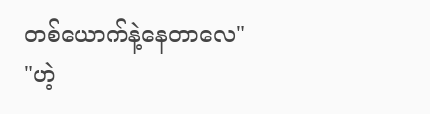တစ်ယောက်နဲ့နေတာလေ"
"ဟဲ့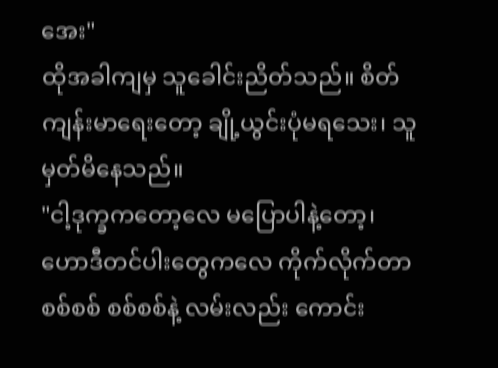အေး"
ထိုအခါကျမှ သူခေါင်းညိတ်သည်။ စိတ်ကျန်းမာရေးတော့ ချို့ယွင်းပုံမရသေး၊ သူမှတ်မိနေသည်။
"ငါ့ဒုက္ခကတော့လေ မပြောပါနဲ့တော့၊ ဟောဒီတင်ပါးတွေကလေ ကိုက်လိုက်တာ စစ်စစ် စစ်စစ်နဲ့ လမ်းလည်း ကောင်း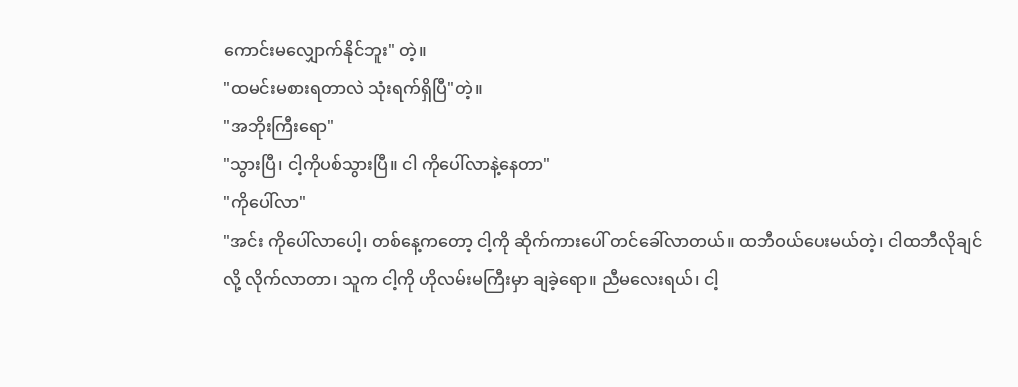ကောင်းမလျှောက်နိုင်ဘူး" တဲ့။
"ထမင်းမစားရတာလဲ သုံးရက်ရှိပြီ"တဲ့။
"အဘိုးကြီးရော"
"သွားပြီ၊ ငါ့ကိုပစ်သွားပြီ။ ငါ ကိုပေါ်လာနဲ့နေတာ"
"ကိုပေါ်လာ"
"အင်း ကိုပေါ်လာပေါ့၊ တစ်နေ့ကတော့ ငါ့ကို ဆိုက်ကားပေါ် တင်ခေါ်လာတယ်။ ထဘီဝယ်ပေးမယ်တဲ့၊ ငါထဘီလိုချင်လို့ လိုက်လာတာ၊ သူက ငါ့ကို ဟိုလမ်းမကြီးမှာ ချခဲ့ရော။ ညီမလေးရယ်၊ ငါ့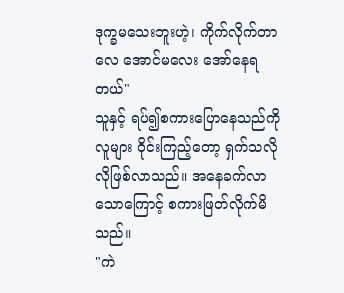ဒုက္ခမသေးဘူးဟဲ့၊ ကိုက်လိုက်တာလေ အောင်မလေး အော်နေရတယ်"
သူနှင့် ရပ်၍စကားပြောနေသည်ကို လူများ ဝိုင်းကြည့်တော့ ရှက်သလိုလိုဖြစ်လာသည်။ အနေခက်လာသောကြောင့် စကားဖြတ်လိုက်မိသည်။
"ကဲ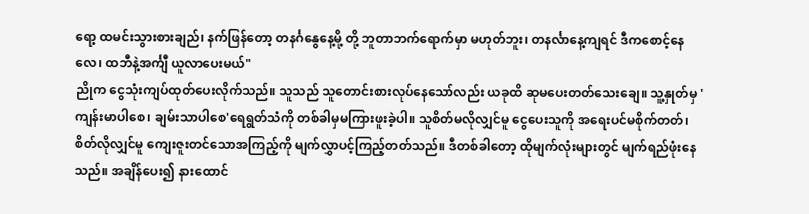ရော့ ထမင်းသွားစားချည်၊ နက်ဖြန်တော့ တနင်္ဂနွေနေ့မို့ တို့ ဘူတာဘက်ရောက်မှာ မဟုတ်ဘူး၊ တနင်္လာနေ့ကျရင် ဒီကစောင့်နေလေ၊ ထဘီနဲ့အင်္ကျီ ယူလာပေးမယ်"
ညိုက ငွေသုံးကျပ်ထုတ်ပေးလိုက်သည်။ သူသည် သူတောင်းစားလုပ်နေသော်လည်း ယခုထိ ဆုမပေးတတ်သေးချေ။ သူ့နှုတ်မှ 'ကျန်းမာပါစေ၊ ချမ်းသာပါစေ'ရေရွတ်သံကို တစ်ခါမှမကြားဖူးခဲ့ပါ။ သူစိတ်မလိုလျှင်မူ ငွေပေးသူကို အရေးပင်မစိုက်တတ်၊ စိတ်လိုလျှင်မူ ကျေးဇူးတင်သောအကြည့်ကို မျက်လွှာပင့်ကြည့်တတ်သည်။ ဒီတစ်ခါတော့ ထိုမျက်လုံးများတွင် မျက်ရည်ဖုံးနေသည်။ အချိန်ပေး၍ နားထောင်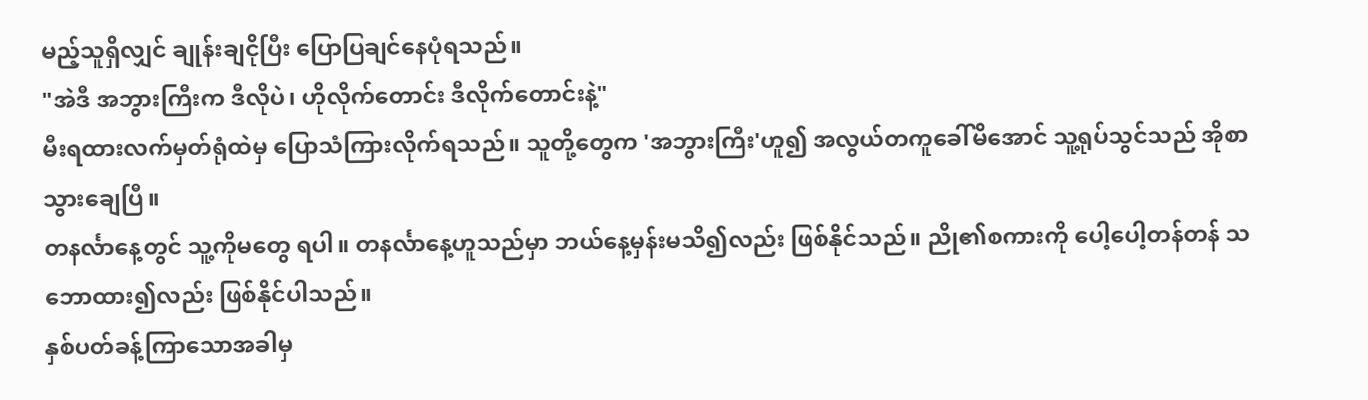မည့်သူရှိလျှင် ချုန်းချငိုပြီး ပြောပြချင်နေပုံရသည်။
"အဲဒီ အဘွားကြီးက ဒီလိုပဲ၊ ဟိုလိုက်တောင်း ဒီလိုက်တောင်းနဲ့"
မီးရထားလက်မှတ်ရုံထဲမှ ပြောသံကြားလိုက်ရသည်။ သူတို့တွေက 'အဘွားကြီး'ဟူ၍ အလွယ်တကူခေါ်မိအောင် သူ့ရုပ်သွင်သည် အိုစာသွားချေပြီ။
တနင်္လာနေ့တွင် သူ့ကိုမတွေ ရပါ။ တနင်္လာနေ့ဟူသည်မှာ ဘယ်နေ့မှန်းမသိ၍လည်း ဖြစ်နိုင်သည်။ ညို၏စကားကို ပေါ့ပေါ့တန်တန် သဘောထား၍လည်း ဖြစ်နိုင်ပါသည်။
နှစ်ပတ်ခန့်ကြာသောအခါမှ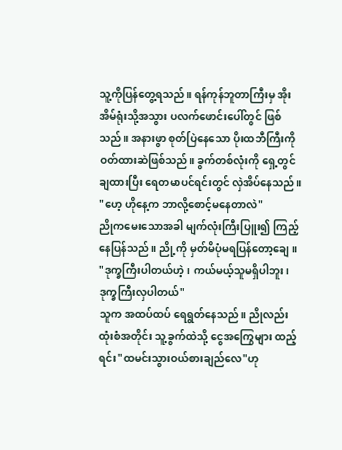သူ့ကိုပြန်တွေ့ရသည်။ ရန်ကုန်ဘူတာကြီးမှ အိုးအိမ်ရုံးသို့အသွား ပလက်ဖောင်းပေါ်တွင် ဖြစ်သည်။ အနားဖွာ စုတ်ပြဲနေသော ပိုးထဘီကြီးကို ဝတ်ထားဆဲဖြစ်သည်။ ခွက်တစ်လုံးကို ရှေ့တွင် ချထားပြီး ရေတမာပင်ရင်းတွင် လှဲအိပ်နေသည်။
"ဟေ့ ဟိုနေ့က ဘာလို့စောင့်မနေတာလဲ"
ညိုကမေးသောအခါ မျက်လုံးကြီးပြူး၍ ကြည့်နေပြန်သည်။ ညို့ကို မှတ်မိပုံမရပြန်တော့ချေ။
"ဒုက္ခကြီးပါတယ်ဟဲ့၊ ကယ်မယ့်သူမရှိပါဘူး၊ ဒုက္ခကြီးလှပါတယ်"
သူက အထပ်ထပ် ရေရွတ်နေသည်။ ညိုလည်း ထုံးစံအတိုင်း သူ့ခွက်ထဲသို့ ငွေအကြွေများ ထည့်ရင်း"ထမင်းသွားဝယ်စားချည်လေ"ဟု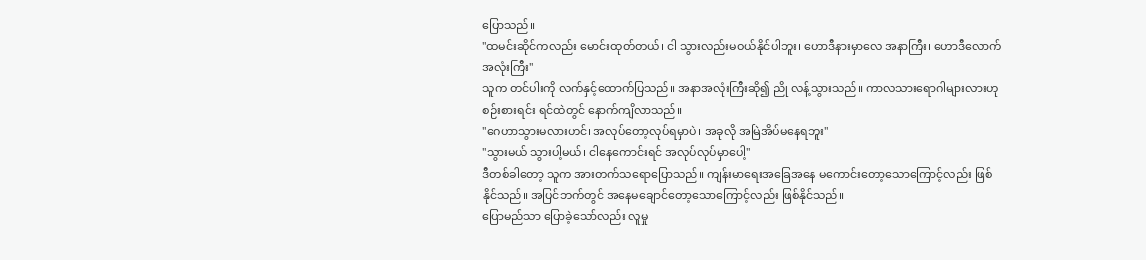ပြောသည်။
"ထမင်းဆိုင်ကလည်း မောင်းထုတ်တယ်၊ ငါ သွားလည်းမဝယ်နိုင်ပါဘူး၊ ဟောဒီနားမှာလေ အနာကြီး၊ ဟောဒီလောက်အလုံးကြီး"
သူက တင်ပါးကို လက်နှင့်ထောက်ပြသည်။ အနာအလုံးကြီးဆို၍ ညို လန့်သွားသည်။ ကာလသားရောဂါများလားဟု စဉ်းစားရင်း ရင်ထဲတွင် နောက်ကျိလာသည်။
"ဂေဟာသွားမလားဟင်၊ အလုပ်တော့လုပ်ရမှာပဲ၊ အခုလို အမြဲအိပ်မနေရဘူး"
"သွားမယ် သွားပါ့မယ်၊ ငါနေကောင်းရင် အလုပ်လုပ်မှာပေါ့"
ဒီတစ်ခါတော့ သူက အားတက်သရောပြောသည်။ ကျန်းမာရေးအခြေအနေ မကောင်းတော့သောကြောင့်လည်း ဖြစ်နိုင်သည်။ အပြင်ဘက်တွင် အနေမချောင်တော့သောကြောင့်လည်း ဖြစ်နိုင်သည်။
ပြောမည်သာ ပြောခဲ့သော်လည်း လူမှု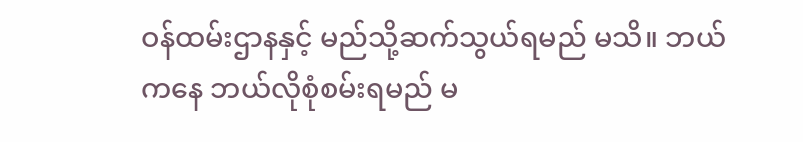ဝန်ထမ်းဌာနနှင့် မည်သို့ဆက်သွယ်ရမည် မသိ။ ဘယ်ကနေ ဘယ်လိုစုံစမ်းရမည် မ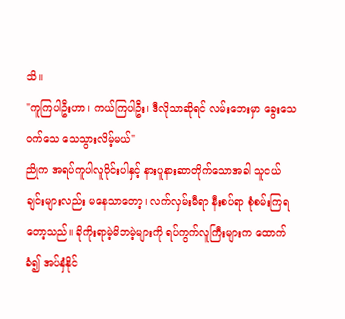သိ။
"ကူကြပါဦးဟာ၊ ကယ်ကြပါဦး၊ ဒီလိုသာဆိုရင် လမ်းဘေးမှာ ခွေးသေ ၀က်သေ သေသွားလိမ့်မယ်"
ညိုက အရပ်ကူပါလူဝိုင်းပါနှင့် နားပူနားဆာတိုက်သောအခါ သူငယ်ချင်းများလည်း မနေသာတော့၊ လက်လှမ်းမီရာ နီးစပ်ရာ စုံစမ်းကြရတော့သည်။ ခိုကိုးရာမဲ့မိဘမဲ့များကို ရပ်ကွက်လူကြီးများက ထောက်ခံ၍ အပ်နှံနိုင်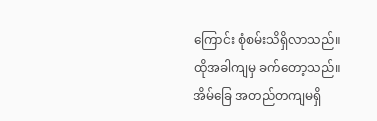ကြောင်း စုံစမ်းသိရှိလာသည်။ ထိုအခါကျမှ ခက်တော့သည်။ အိမ်ခြေ အတည်တကျမရှိ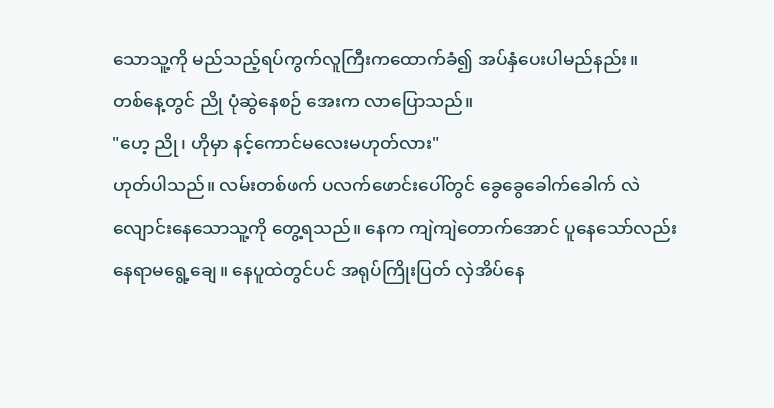သောသူ့ကို မည်သည့်ရပ်ကွက်လူကြီးကထောက်ခံ၍ အပ်နှံပေးပါမည်နည်း။
တစ်နေ့တွင် ညို ပုံဆွဲနေစဉ် အေးက လာပြောသည်။
"ဟေ့ ညို၊ ဟိုမှာ နင့်ကောင်မလေးမဟုတ်လား"
ဟုတ်ပါသည်။ လမ်းတစ်ဖက် ပလက်ဖောင်းပေါ်တွင် ခွေခွေခေါက်ခေါက် လဲလျောင်းနေသောသူ့ကို တွေ့ရသည်။ နေက ကျဲကျဲတောက်အောင် ပူနေသော်လည်း နေရာမရွေ့ချေ။ နေပူထဲတွင်ပင် အရုပ်ကြိုးပြတ် လှဲအိပ်နေ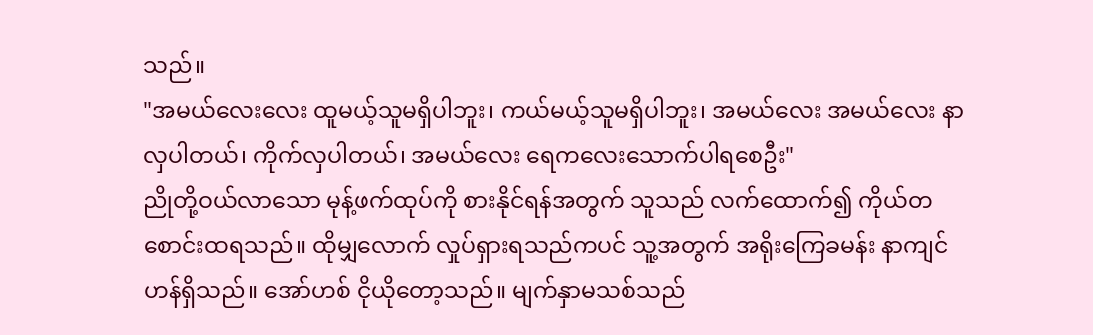သည်။
"အမယ်လေးလေး ထူမယ့်သူမရှိပါဘူး၊ ကယ်မယ့်သူမရှိပါဘူး၊ အမယ်လေး အမယ်လေး နာလှပါတယ်၊ ကိုက်လှပါတယ်၊ အမယ်လေး ရေကလေးသောက်ပါရစေဦး"
ညိုတို့ဝယ်လာသော မုန့်ဖက်ထုပ်ကို စားနိုင်ရန်အတွက် သူသည် လက်ထောက်၍ ကိုယ်တစောင်းထရသည်။ ထိုမျှလောက် လှုပ်ရှားရသည်ကပင် သူ့အတွက် အရိုးကြေခမန်း နာကျင်ဟန်ရှိသည်။ အော်ဟစ် ငိုယိုတော့သည်။ မျက်နှာမသစ်သည်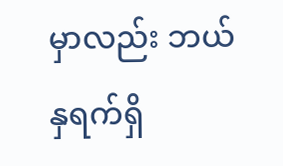မှာလည်း ဘယ်နှရက်ရှိ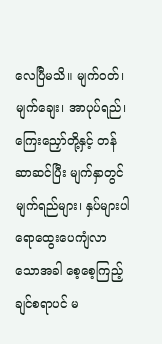လေပြီမသိ။ မျက်ဝတ်၊ မျက်ချေး၊ အာပုပ်ရည်၊ ကြေးညှော်တို့နှင့် တန်ဆာဆင်ပြီး မျက်နှာတွင် မျက်ရည်များ၊ နှပ်များပါ ရောထွေးပေကျံလာသောအခါ စေ့စေ့ကြည့်ချင်စရာပင် မ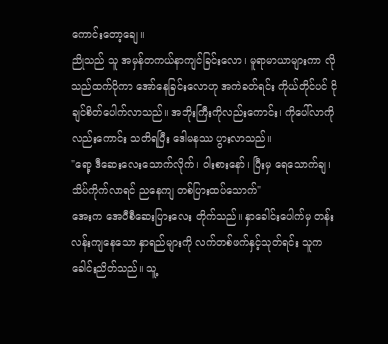ကောင်းတော့ချေ။
ညိုသည် သူ အမှန်တကယ်နာကျင်ခြင်းလော၊ မူရာမာယာများကာ လိုသည်ထက်ပိုကာ အော်နေခြင်းလောဟု အကဲခတ်ရင်း ကိုယ်တိုင်ပင် ငိုချင်စိတ်ပေါက်လာသည်။ အဘိုးကြီးကိုလည်းကောင်း၊ ကိုပေါ်လာကိုလည်းကောင်း သတိရပြီး ဒေါမနဿ ပွားလာသည်။
"ရော့ ဒီဆေးလေးသောက်လိုက်၊ ဝါးစားနော်၊ ပြီးမှ ရေသောက်ချ၊ သိပ်ကိုက်လာရင် ညနေကျ တစ်ပြားထပ်သောက်"
အေးက အေပီစီဆေးပြားလေး တိုက်သည်။ နှာခေါင်းပေါက်မှ တန်းလန်းကျနေသော နှာရည်များကို လက်တစ်ဖက်နှင့်သုတ်ရင်း သူက ခေါင်းညိတ်သည်။ သူ့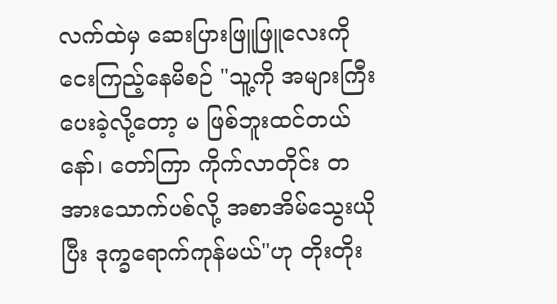လက်ထဲမှ ဆေးပြားဖြူဖြူလေးကို ငေးကြည့်နေမိစဉ် "သူ့ကို အများကြီးပေးခဲ့လို့တော့ မ ဖြစ်ဘူးထင်တယ်နော်၊ တော်ကြာ ကိုက်လာတိုင်း တအားသောက်ပစ်လို့ အစာအိမ်သွေးယိုပြီး ဒုက္ခရောက်ကုန်မယ်"ဟု တိုးတိုး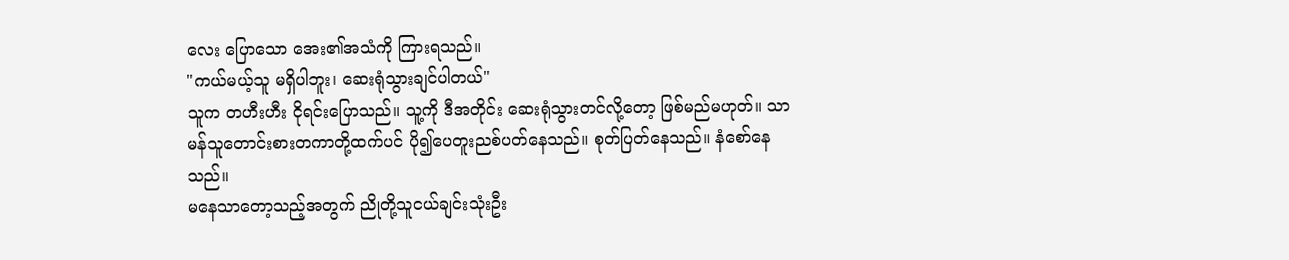လေး ပြောသော အေး၏အသံကို ကြားရသည်။
"ကယ်မယ့်သူ မရှိပါဘူး၊ ဆေးရုံသွားချင်ပါတယ်"
သူက တဟီးဟီး ငိုရင်းပြောသည်။ သူ့ကို ဒီအတိုင်း ဆေးရုံသွားတင်လို့တော့ ဖြစ်မည်မဟုတ်။ သာမန်သူတောင်းစားတကာတို့ထက်ပင် ပို၍ပေတူးညစ်ပတ်နေသည်။ စုတ်ပြတ်နေသည်။ နံစော်နေသည်။
မနေသာတော့သည့်အတွက် ညိုတို့သူငယ်ချင်းသုံးဦး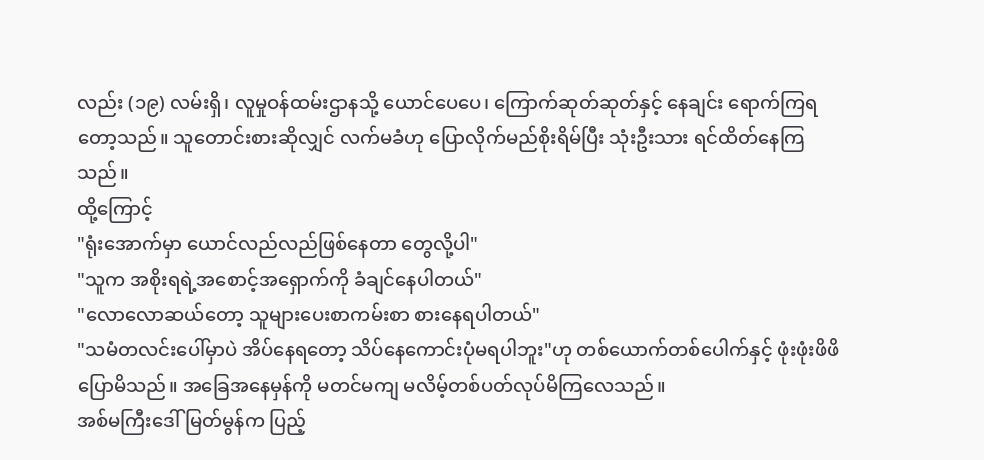လည်း (၁၉) လမ်းရှိ၊ လူမှုဝန်ထမ်းဌာနသို့ ယောင်ပေပေ၊ ကြောက်ဆုတ်ဆုတ်နှင့် နေချင်း ရောက်ကြရတော့သည်။ သူတောင်းစားဆိုလျှင် လက်မခံဟု ပြောလိုက်မည်စိုးရိမ်ပြီး သုံးဦးသား ရင်ထိတ်နေကြသည်။
ထို့ကြောင့်
"ရုံးအောက်မှာ ယောင်လည်လည်ဖြစ်နေတာ တွေလို့ပါ"
"သူက အစိုးရရဲ့အစောင့်အရှောက်ကို ခံချင်နေပါတယ်"
"လောလောဆယ်တော့ သူများပေးစာကမ်းစာ စားနေရပါတယ်"
"သမံတလင်းပေါ်မှာပဲ အိပ်နေရတော့ သိပ်နေကောင်းပုံမရပါဘူး"ဟု တစ်ယောက်တစ်ပေါက်နှင့် ဖုံးဖုံးဖိဖိပြောမိသည်။ အခြေအနေမှန်ကို မတင်မကျ မလိမ့်တစ်ပတ်လုပ်မိကြလေသည်။
အစ်မကြီးဒေါ်မြတ်မွန်က ပြည့်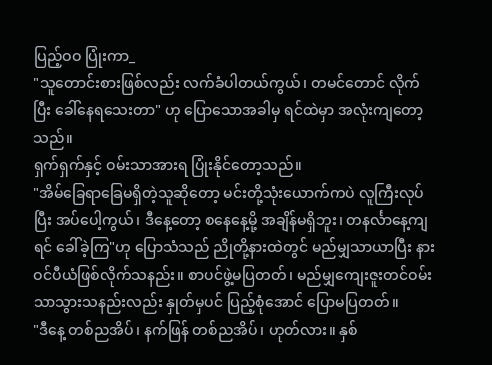ပြည့်ဝဝ ပြုံးကာ_
"သူတောင်းစားဖြစ်လည်း လက်ခံပါတယ်ကွယ်၊ တမင်တောင် လိုက်ပြီး ခေါ်နေရသေးတာ" ဟု ပြောသောအခါမှ ရင်ထဲမှာ အလုံးကျတော့သည်။
ရှက်ရှက်နှင့် ဝမ်းသာအားရ ပြုံးနိုင်တော့သည်။
"အိမ်ခြေရာခြေမရှိတဲ့သူဆိုတော့ မင်းတို့သုံးယောက်ကပဲ လူကြီးလုပ်ပြီး အပ်ပေါ့ကွယ်၊ ဒီနေ့တော့ စနေနေ့မို့ အချိန်မရှိဘူး၊ တနင်္လာနေ့ကျရင် ခေါ်ခဲ့ကြ"ဟု ပြောသံသည် ညိုတို့နားထဲတွင် မည်မျှသာယာပြီး နားဝင်ပီယံဖြစ်လိုက်သနည်း။ စာပင်ဖွဲ့မပြတတ်၊ မည်မျှကျေးဇူးတင်ဝမ်းသာသွားသနည်းလည်း နှုတ်မှပင် ပြည့်စုံအောင် ပြောမပြတတ်။
"ဒီနေ့ တစ်ညအိပ်၊ နက်ဖြန် တစ်ညအိပ်၊ ဟုတ်လား။ နှစ်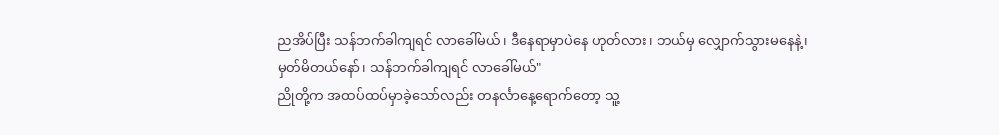ညအိပ်ပြီး သန်ဘက်ခါကျရင် လာခေါ်မယ်၊ ဒီနေရာမှာပဲနေ ဟုတ်လား၊ ဘယ်မှ လျှောက်သွားမနေနဲ့၊ မှတ်မိတယ်နော်၊ သန်ဘက်ခါကျရင် လာခေါ်မယ်"
ညိုတို့က အထပ်ထပ်မှာခဲ့သော်လည်း တနင်္လာနေ့ရောက်တော့ သူ့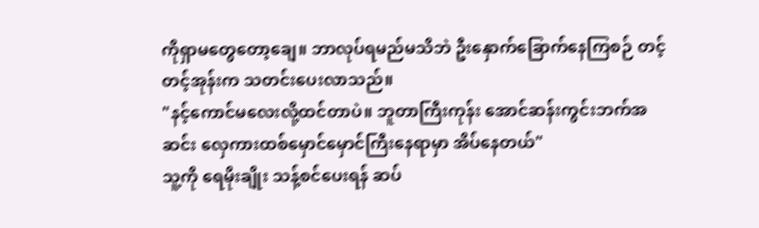ကိုရှာမတွေတော့ချေ။ ဘာလုပ်ရမည်မသိဘဲ ဦးနှောက်ခြောက်နေကြစဉ် တင့်တင့်အုန်းက သတင်းပေးလာသည်။
"နင့်ကောင်မလေးလို့ထင်တာပဲ။ ဘူတာကြီးကုန်း အောင်ဆန်းကွင်းဘက်အဆင်း လှေကားထစ်မှောင်မှောင်ကြီးနေရာမှာ အိပ်နေတယ်"
သူ့ကို ရေမိုးချိုး သန့်စင်ပေးရန် ဆပ်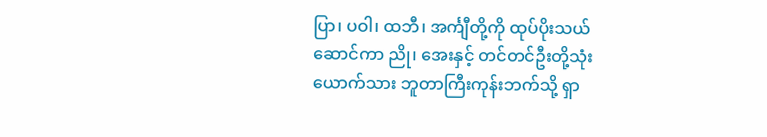ပြာ၊ ပဝါ၊ ထဘီ၊ အင်္ကျီတို့ကို ထုပ်ပိုးသယ်ဆောင်ကာ ညို၊ အေးနှင့် တင်တင်ဦးတို့သုံးယောက်သား ဘူတာကြီးကုန်းဘက်သို့ ရှာ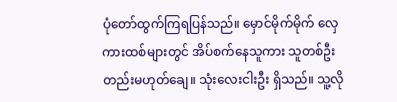ပုံတော်ထွက်ကြရပြန်သည်။ မှောင်မိုက်မိုက် လှေကားထစ်များတွင် အိပ်စက်နေသူကား သူတစ်ဦးတည်းမဟုတ်ချေ။ သုံးလေးငါးဦး ရှိသည်။ သူ့လို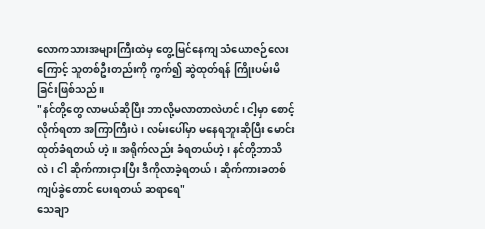လောကသားအများကြီးထဲမှ တွေ့မြင်နေကျ သံယောဇဉ်လေးကြောင့် သူတစ်ဦးတည်းကို ကွက်၍ ဆွဲထုတ်ရန် ကြိုးပမ်းမိခြင်းဖြစ်သည်။
"နင်တို့တွေ လာမယ်ဆိုပြီး ဘာလို့မလာတာလဲဟင်၊ ငါ့မှာ စောင့်လိုက်ရတာ အကြာကြီးပဲ၊ လမ်းပေါ်မှာ မနေရဘူးဆိုပြီး မောင်းထုတ်ခံရတယ် ဟဲ့။ အရိုက်လည်း ခံရတယ်ဟဲ့၊ နင်တို့ဘာသိလဲ၊ ငါ ဆိုက်ကားငှားပြီး ဒီကိုလာခဲ့ရတယ်၊ ဆိုက်ကားခတစ်ကျပ်ခွဲတောင် ပေးရတယ် ဆရာရေ"
သေချာ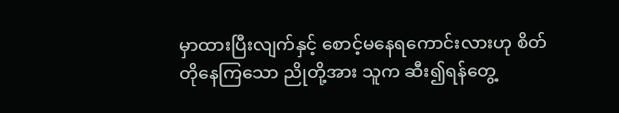မှာထားပြီးလျက်နှင့် စောင့်မနေရကောင်းလားဟု စိတ်တိုနေကြသော ညိုတို့အား သူက ဆီး၍ရန်တွေ့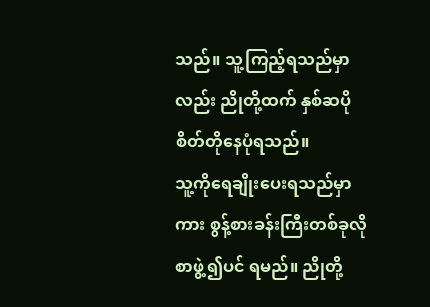သည်။ သူ့ကြည့်ရသည်မှာလည်း ညိုတို့ထက် နှစ်ဆပိုစိတ်တိုနေပုံရသည်။
သူ့ကိုရေချိုးပေးရသည်မှာကား စွန့်စားခန်းကြီးတစ်ခုလို စာဖွဲ့၍ပင် ရမည်။ ညိုတို့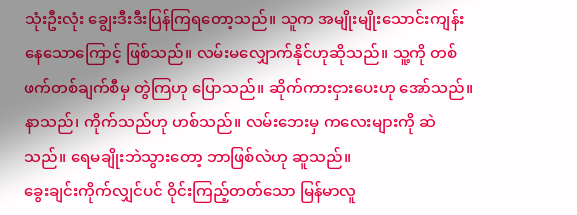သုံးဦးလုံး ချွေးဒီးဒီးပြန်ကြရတော့သည်။ သူက အမျိုးမျိုးသောင်းကျန်းနေသောကြောင့် ဖြစ်သည်။ လမ်းမလျှောက်နိုင်ဟုဆိုသည်။ သူ့ကို တစ်ဖက်တစ်ချက်စီမှ တွဲကြဟု ပြောသည်။ ဆိုက်ကားငှားပေးဟု အော်သည်။ နာသည်၊ ကိုက်သည်ဟု ဟစ်သည်။ လမ်းဘေးမှ ကလေးများကို ဆဲသည်။ ရေမချိုးဘဲသွားတော့ ဘာဖြစ်လဲဟု ဆူသည်။
ခွေးချင်းကိုက်လျှင်ပင် ဝိုင်းကြည့်တတ်သော မြန်မာလူ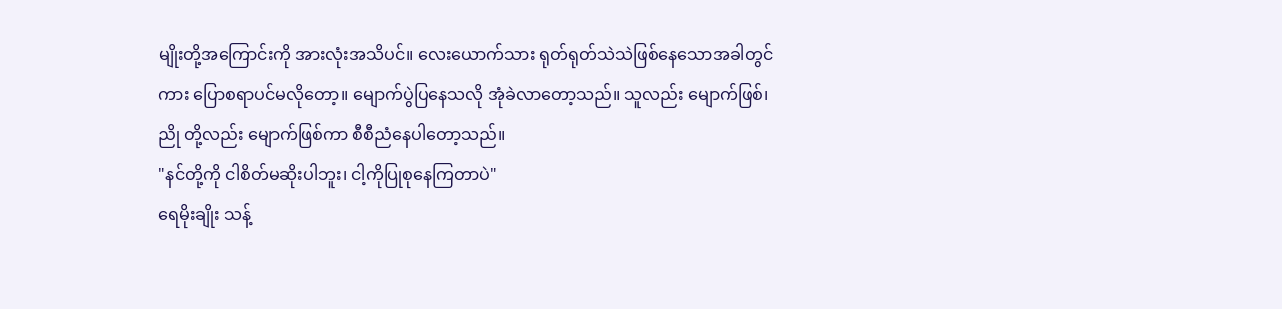မျိုးတို့အကြောင်းကို အားလုံးအသိပင်။ လေးယောက်သား ရုတ်ရုတ်သဲသဲဖြစ်နေသောအခါတွင်ကား ပြောစရာပင်မလိုတော့။ မျောက်ပွဲပြနေသလို အုံခဲလာတော့သည်။ သူလည်း မျောက်ဖြစ်၊ ညို တို့လည်း မျောက်ဖြစ်ကာ စီစီညံနေပါတော့သည်။
"နင်တို့ကို ငါစိတ်မဆိုးပါဘူး၊ ငါ့ကိုပြုစုနေကြတာပဲ"
ရေမိုးချိုး သန့်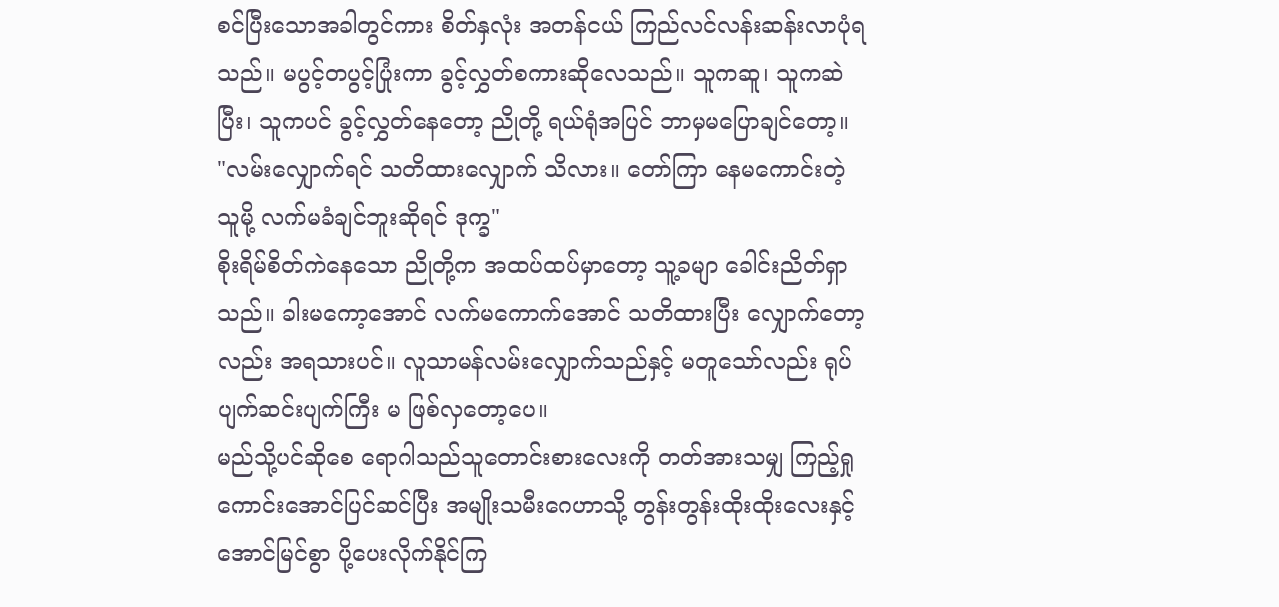စင်ပြီးသောအခါတွင်ကား စိတ်နှလုံး အတန်ငယ် ကြည်လင်လန်းဆန်းလာပုံရသည်။ မပွင့်တပွင့်ပြုံးကာ ခွင့်လွှတ်စကားဆိုလေသည်။ သူကဆူ၊ သူကဆဲပြီး၊ သူကပင် ခွင့်လွှတ်နေတော့ ညိုတို့ ရယ်ရုံအပြင် ဘာမှမပြောချင်တော့။
"လမ်းလျှောက်ရင် သတိထားလျှောက် သိလား။ တော်ကြာ နေမကောင်းတဲ့သူမို့ လက်မခံချင်ဘူးဆိုရင် ဒုက္ခ"
စိုးရိမ်စိတ်ကဲနေသော ညိုတို့က အထပ်ထပ်မှာတော့ သူ့ခမျာ ခေါင်းညိတ်ရှာသည်။ ခါးမကော့အောင် လက်မကောက်အောင် သတိထားပြီး လျှောက်တော့လည်း အရသားပင်။ လူသာမန်လမ်းလျှောက်သည်နှင့် မတူသော်လည်း ရုပ်ပျက်ဆင်းပျက်ကြီး မ ဖြစ်လှတော့ပေ။
မည်သို့ပင်ဆိုစေ ရောဂါသည်သူတောင်းစားလေးကို တတ်အားသမျှ ကြည့်ရှုကောင်းအောင်ပြင်ဆင်ပြီး အမျိုးသမီးဂေဟာသို့ တွန်းတွန်းထိုးထိုးလေးနှင့် အောင်မြင်စွာ ပို့ပေးလိုက်နိုင်ကြ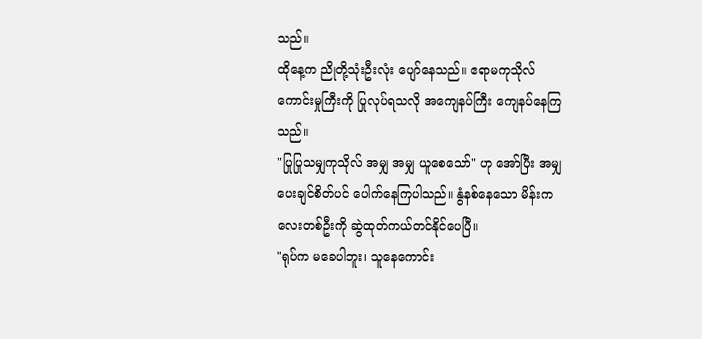သည်။
ထိုနေ့က ညိုတို့သုံးဦးလုံး ပျော်နေသည်။ ဧရာမကုသိုလ်ကောင်းမှုကြီးကို ပြုလုပ်ရသလို အကျေနပ်ကြီး ကျေနပ်နေကြသည်။
"ပြုပြုသမျှကုသိုလ် အမျှ အမျှ ယူစေသော်" ဟု အော်ပြီး အမျှပေးချင်စိတ်ပင် ပေါက်နေကြပါသည်။ နွံနစ်နေသော မိန်းကလေးတစ်ဦးကို ဆွဲထုတ်ကယ်တင်နိုင်ပေပြီ။
"ရုပ်က မခေပါဘူး၊ သူနေကောင်း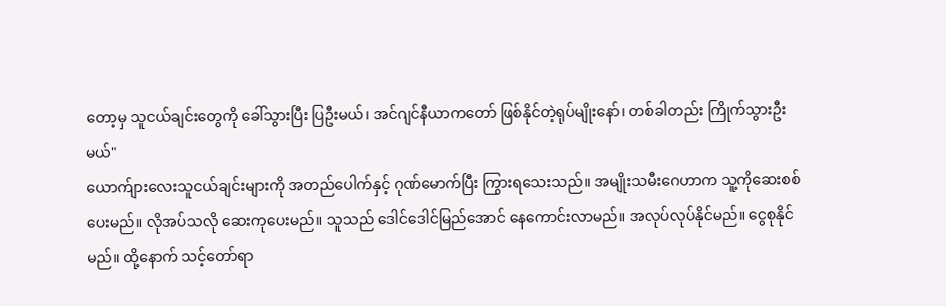တော့မှ သူငယ်ချင်းတွေကို ခေါ်သွားပြီး ပြဦးမယ်၊ အင်ဂျင်နီယာကတော် ဖြစ်နိုင်တဲ့ရုပ်မျိုးနော်၊ တစ်ခါတည်း ကြိုက်သွားဦးမယ်"
ယောက်ျားလေးသူငယ်ချင်းများကို အတည်ပေါက်နှင့် ဂုဏ်မောက်ပြီး ကြွားရသေးသည်။ အမျိုးသမီးဂေဟာက သူ့ကိုဆေးစစ်ပေးမည်။ လိုအပ်သလို ဆေးကုပေးမည်။ သူသည် ဒေါင်ဒေါင်မြည်အောင် နေကောင်းလာမည်။ အလုပ်လုပ်နိုင်မည်။ ငွေစုနိုင်မည်။ ထို့နောက် သင့်တော်ရာ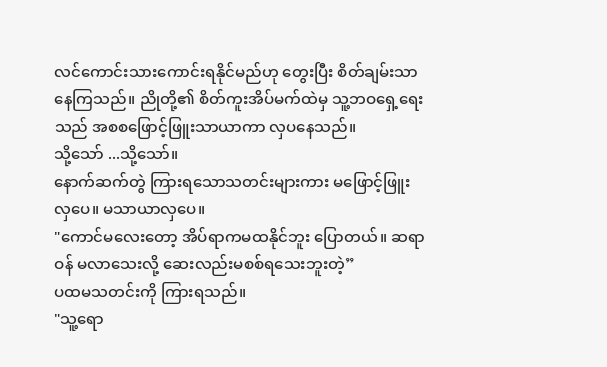လင်ကောင်းသားကောင်းရနိုင်မည်ဟု တွေးပြီး စိတ်ချမ်းသာနေကြသည်။ ညိုတို့၏ စိတ်ကူးအိပ်မက်ထဲမှ သူ့ဘဝရှေ့ရေးသည် အစစဖြောင့်ဖြူးသာယာကာ လှပနေသည်။
သို့သော် ...သို့သော်။
နောက်ဆက်တွဲ ကြားရသောသတင်းများကား မဖြောင့်ဖြူးလှပေ။ မသာယာလှပေ။
"ကောင်မလေးတော့ အိပ်ရာကမထနိုင်ဘူး ပြောတယ်။ ဆရာဝန် မလာသေးလို့ ဆေးလည်းမစစ်ရသေးဘူးတဲ့”
ပထမသတင်းကို ကြားရသည်။
"သူ့ရော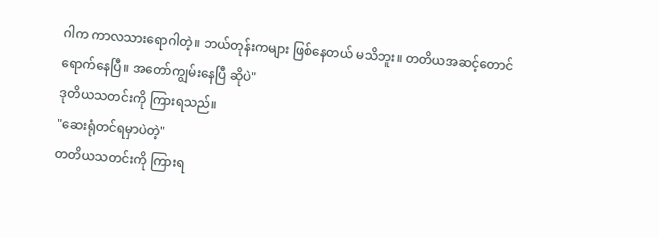ဂါက ကာလသားရောဂါတဲ့။ ဘယ်တုန်းကများ ဖြစ်နေတယ် မသိဘူး။ တတိယအဆင့်တောင် ရောက်နေပြီ။ အတော်ကျွမ်းနေပြီ ဆိုပဲ"
ဒုတိယသတင်းကို ကြားရသည်။
"ဆေးရုံတင်ရမှာပဲတဲ့"
တတိယသတင်းကို ကြားရ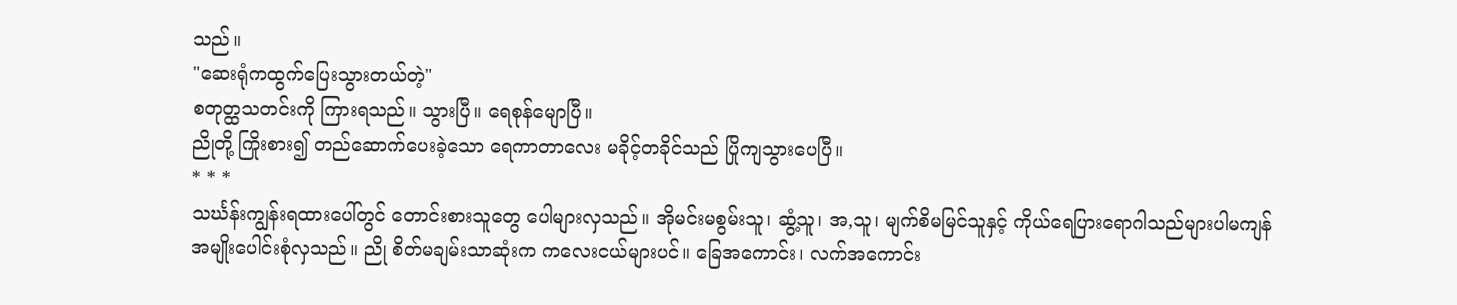သည်။
"ဆေးရုံကထွက်ပြေးသွားတယ်တဲ့"
စတုတ္ထသတင်းကို ကြားရသည်။ သွားပြီ။ ရေစုန်မျောပြီ။
ညိုတို့ ကြိုးစား၍ တည်ဆောက်ပေးခဲ့သော ရေကာတာလေး မခိုင့်တခိုင်သည် ပြိုကျသွားပေပြီ။
* * *
သင်္ဃန်းကျွန်းရထားပေါ်တွင် တောင်းစားသူတွေ ပေါများလှသည်။ အိုမင်းမစွမ်းသူ၊ ဆွံ့သူ၊ အ,သူ၊ မျက်စိမမြင်သူနှင့် ကိုယ်ရေပြားရောဂါသည်များပါမကျန် အမျိုးပေါင်းစုံလှသည်။ ညို စိတ်မချမ်းသာဆုံးက ကလေးငယ်များပင်။ ခြေအကောင်း၊ လက်အကောင်း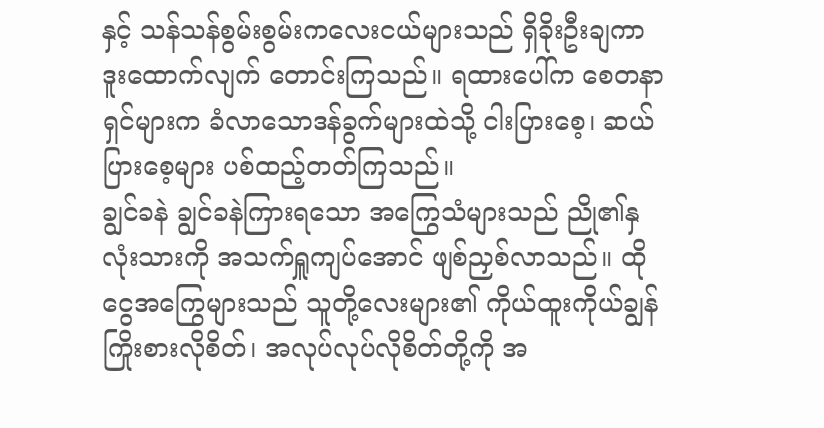နှင့် သန်သန်စွမ်းစွမ်းကလေးငယ်များသည် ရှိခိုးဦးချကာ ဒူးထောက်လျက် တောင်းကြသည်။ ရထားပေါ်က စေတနာရှင်များက ခံလာသောဒန်ခွက်များထဲသို့ ငါးပြားစေ့၊ ဆယ်ပြားစေ့များ ပစ်ထည့်တတ်ကြသည်။
ချွင်ခနဲ ချွင်ခနဲကြားရသော အကြွေသံများသည် ညို၏နှလုံးသားကို အသက်ရှူကျပ်အောင် ဖျစ်ညှစ်လာသည်။ ထိုငွေအကြွေများသည် သူတို့လေးများ၏ ကိုယ်ထူးကိုယ်ချွန် ကြိုးစားလိုစိတ်၊ အလုပ်လုပ်လိုစိတ်တို့ကို အ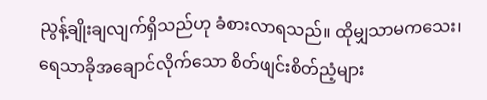ညွန့်ချိုးချလျက်ရှိသည်ဟု ခံစားလာရသည်။ ထိုမျှသာမကသေး၊ ရေသာခိုအချောင်လိုက်သော စိတ်ဖျင်းစိတ်ညံ့များ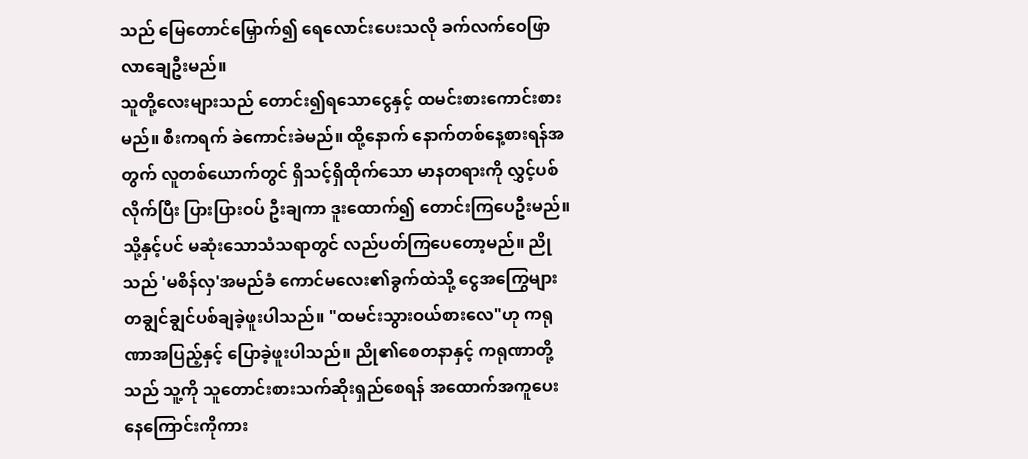သည် မြေတောင်မြှောက်၍ ရေလောင်းပေးသလို ခက်လက်ဝေဖြာလာချေဦးမည်။
သူတို့လေးများသည် တောင်း၍ရသောငွေနှင့် ထမင်းစားကောင်းစားမည်။ စီးကရက် ခဲကောင်းခဲမည်။ ထို့နောက် နောက်တစ်နေ့စားရန်အတွက် လူတစ်ယောက်တွင် ရှိသင့်ရှိထိုက်သော မာနတရားကို လွှင့်ပစ်လိုက်ပြီး ပြားပြားဝပ် ဦးချကာ ဒူးထောက်၍ တောင်းကြပေဦးမည်။ သို့နှင့်ပင် မဆုံးသောသံသရာတွင် လည်ပတ်ကြပေတော့မည်။ ညိုသည် 'မစိန်လှ'အမည်ခံ ကောင်မလေး၏ခွက်ထဲသို့ ငွေအကြွေများ တချွင်ချွင်ပစ်ချခဲ့ဖူးပါသည်။ "ထမင်းသွားဝယ်စားလေ"ဟု ကရုဏာအပြည့်နှင့် ပြောခဲ့ဖူးပါသည်။ ညို၏စေတနာနှင့် ကရုဏာတို့သည် သူ့ကို သူတောင်းစားသက်ဆိုးရှည်စေရန် အထောက်အကူပေးနေကြောင်းကိုကား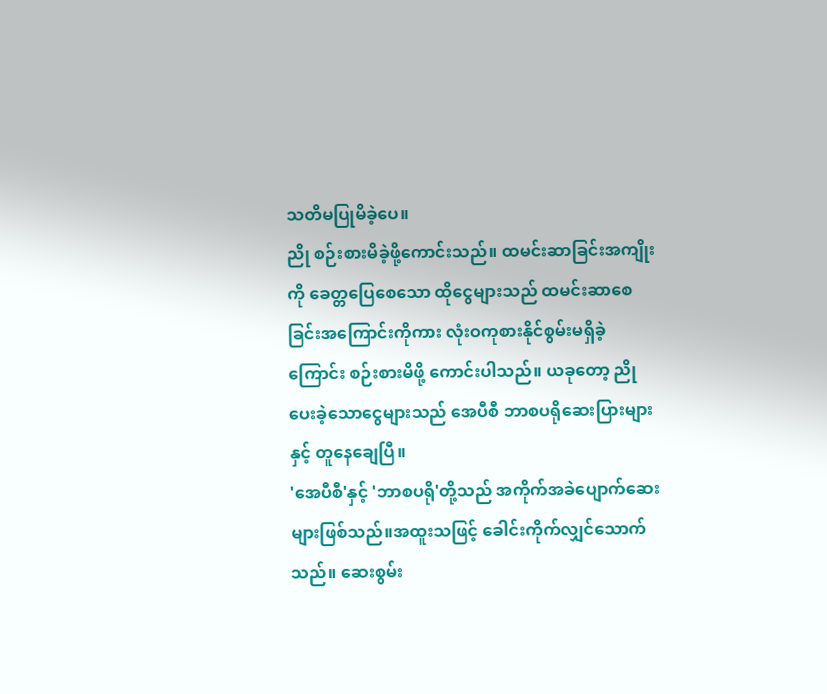သတိမပြုမိခဲ့ပေ။
ညို စဉ်းစားမိခဲ့ဖို့ကောင်းသည်။ ထမင်းဆာခြင်းအကျိုးကို ခေတ္တပြေစေသော ထိုငွေများသည် ထမင်းဆာစေခြင်းအကြောင်းကိုကား လုံးဝကုစားနိုင်စွမ်းမရှိခဲ့ကြောင်း စဉ်းစားမိဖို့ ကောင်းပါသည်။ ယခုတော့ ညိုပေးခဲ့သောငွေများသည် အေပီစီ ဘာစပရိုဆေးပြားများနှင့် တူနေချေပြီ။
'အေပီစီ'နှင့် 'ဘာစပရို'တို့သည် အကိုက်အခဲပျောက်ဆေးများဖြစ်သည်။အထူးသဖြင့် ခေါင်းကိုက်လျှင်သောက်သည်။ ဆေးစွမ်း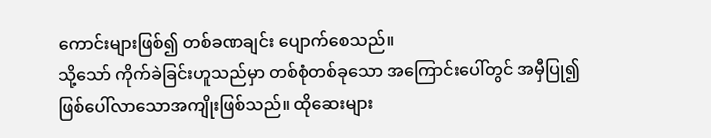ကောင်းများဖြစ်၍ တစ်ခဏချင်း ပျောက်စေသည်။
သို့သော် ကိုက်ခဲခြင်းဟူသည်မှာ တစ်စုံတစ်ခုသော အကြောင်းပေါ်တွင် အမှီပြု၍ ဖြစ်ပေါ်လာသောအကျိုးဖြစ်သည်။ ထိုဆေးများ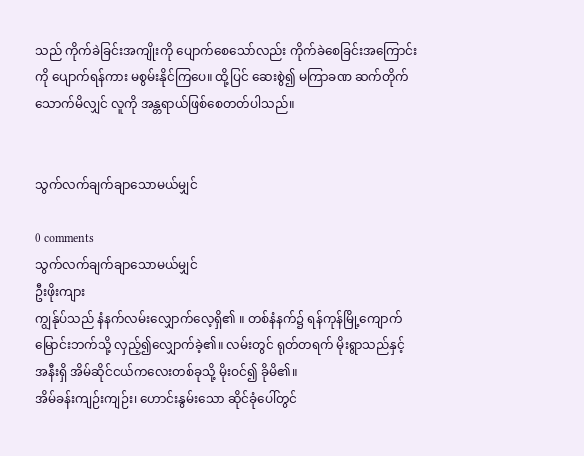သည် ကိုက်ခဲခြင်းအကျိုးကို ပျောက်စေသော်လည်း ကိုက်ခဲစေခြင်းအကြောင်းကို ပျောက်ရန်ကား မစွမ်းနိုင်ကြပေ။ ထို့ပြင် ဆေးစွဲ၍ မကြာခဏ ဆက်တိုက်သောက်မိလျှင် လူကို အန္တရာယ်ဖြစ်စေတတ်ပါသည်။


သွက်လက်ချက်ချာသောမယ်မျှင်

0 comments
သွက်လက်ချက်ချာသောမယ်မျှင်
ဦးဖိုးကျား
ကျွန်ုပ်သည် နံနက်လမ်းလျှောက်လေ့ရှိ၏ ။ တစ်နံနက်၌ ရန်ကုန်မြို့ကျောက်မြောင်းဘက်သို့ လှည့်၍လျှောက်ခဲ့၏။ လမ်းတွင် ရုတ်တရက် မိုးရွာသည်နှင့် အနီးရှိ အိမ်ဆိုင်ငယ်ကလေးတစ်ခုသို့ မိုးဝင်၍ ခိုမိ၏။
အိမ်ခန်းကျဉ်းကျဉ်း၊ ဟောင်းနွမ်းသော ဆိုင်ခုံပေါ်တွင်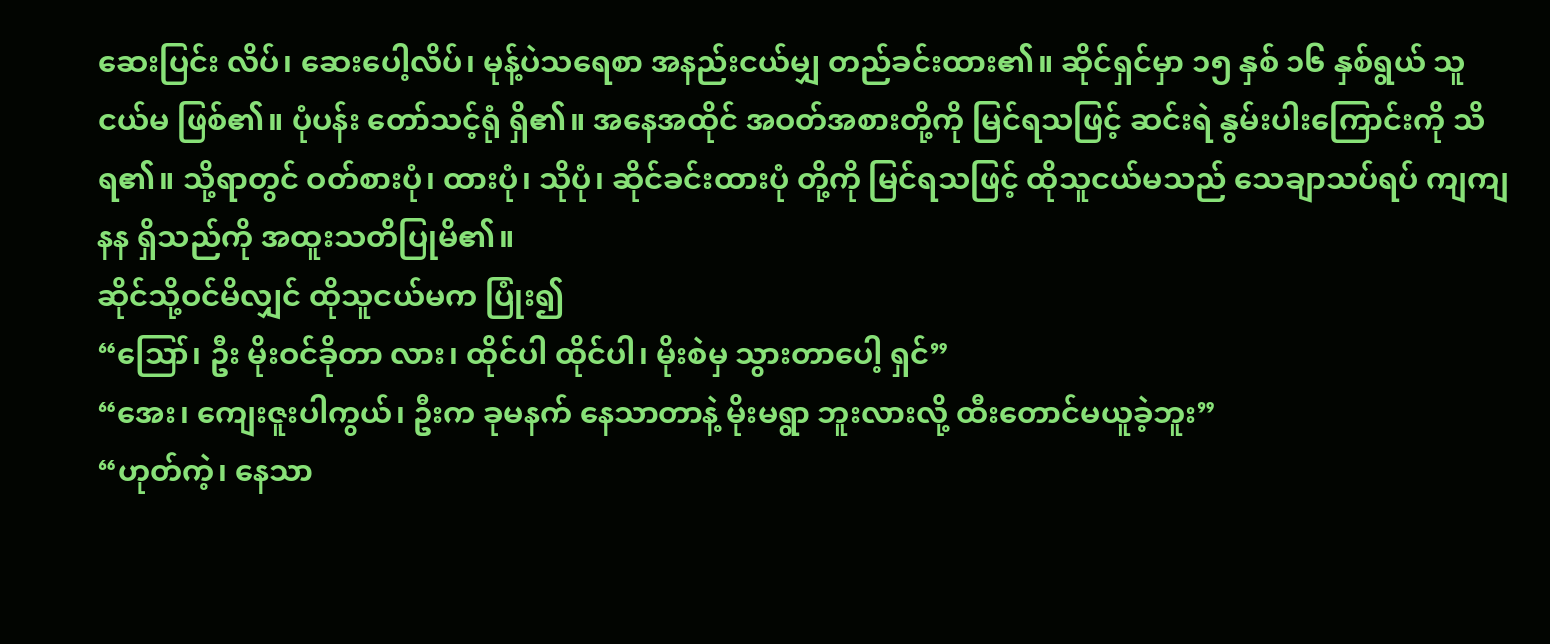ဆေးပြင်း လိပ်၊ ဆေးပေါ့လိပ်၊ မုန့်ပဲသရေစာ အနည်းငယ်မျှ တည်ခင်းထား၏။ ဆိုင်ရှင်မှာ ၁၅ နှစ် ၁၆ နှစ်ရွယ် သူငယ်မ ဖြစ်၏။ ပုံပန်း တော်သင့်ရုံ ရှိ၏။ အနေအထိုင် အဝတ်အစားတို့ကို မြင်ရသဖြင့် ဆင်းရဲ နွမ်းပါးကြောင်းကို သိရ၏။ သို့ရာတွင် ဝတ်စားပုံ၊ ထားပုံ၊ သိုပုံ၊ ဆိုင်ခင်းထားပုံ တို့ကို မြင်ရသဖြင့် ထိုသူငယ်မသည် သေချာသပ်ရပ် ကျကျနန ရှိသည်ကို အထူးသတိပြုမိ၏။
ဆိုင်သို့ဝင်မိလျှင် ထိုသူငယ်မက ပြုံး၍
“ဪ၊ ဦး မိုးဝင်ခိုတာ လား၊ ထိုင်ပါ ထိုင်ပါ၊ မိုးစဲမှ သွားတာပေါ့ ရှင်”
“အေး၊ ကျေးဇူးပါကွယ်၊ ဦးက ခုမနက် နေသာတာနဲ့ မိုးမရွာ ဘူးလားလို့ ထီးတောင်မယူခဲ့ဘူး”
“ဟုတ်ကဲ့၊ နေသာ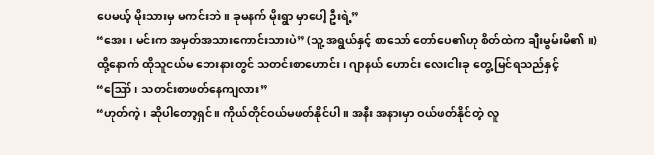ပေမယ့် မိုးသားမှ မကင်းဘဲ။ ခုမနက် မိုးရွာ မှာပေါ့ ဦးရဲ့”
“အေး၊ မင်းက အမှတ်အသားကောင်းသားပဲ” (သူ့ အရွယ်နှင့် စာသော် တော်ပေ၏ဟု စိတ်ထဲက ချီးမွမ်းမိ၏ ။)
ထို့နောက် ထိုသူငယ်မ ဘေးနားတွင် သတင်းစာဟောင်း၊ ဂျာနယ် ဟောင်း လေးငါးခု တွေ့မြင်ရသည်နှင့်
“ဪ၊ သတင်းစာဖတ်နေကျလား”
“ဟုတ်ကဲ့၊ ဆိုပါတော့ရှင်။ ကိုယ်တိုင်ဝယ်မဖတ်နိုင်ပါ။ အနီး အနားမှာ ဝယ်ဖတ်နိုင်တဲ့ လူ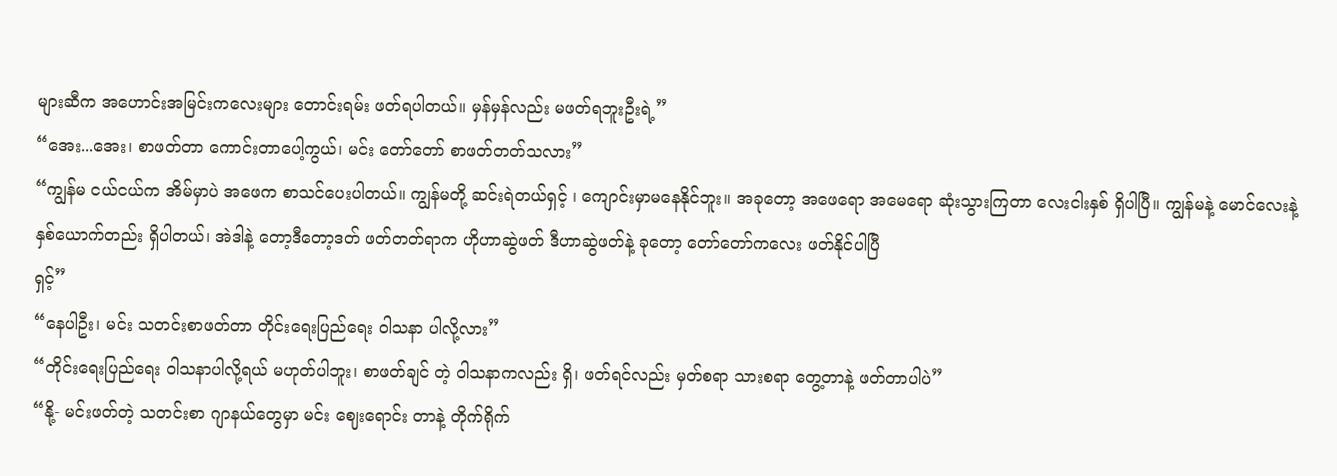များဆီက အဟောင်းအမြင်းကလေးများ တောင်းရမ်း ဖတ်ရပါတယ်။ မှန်မှန်လည်း မဖတ်ရဘူးဦးရဲ့”
“အေး...အေး၊ စာဖတ်တာ ကောင်းတာပေါ့ကွယ်၊ မင်း တော်တော် စာဖတ်တတ်သလား”
“ကျွန်မ ငယ်ငယ်က အိမ်မှာပဲ အဖေက စာသင်ပေးပါတယ်။ ကျွန်မတို့ ဆင်းရဲတယ်ရှင့် ၊ ကျောင်းမှာမနေနိုင်ဘူး။ အခုတော့ အဖေရော အမေရော ဆုံးသွားကြတာ လေးငါးနှစ် ရှိပါပြီ။ ကျွန်မနဲ့ မောင်လေးနဲ့ နှစ်ယောက်တည်း ရှိပါတယ်၊ အဲဒါနဲ့ တော့ဒီတော့ဒတ် ဖတ်တတ်ရာက ဟိုဟာဆွဲဖတ် ဒီဟာဆွဲဖတ်နဲ့ ခုတော့ တော်တော်ကလေး ဖတ်နိုင်ပါပြီ
ရှင့်”
“နေပါဦး၊ မင်း သတင်းစာဖတ်တာ တိုင်းရေးပြည်ရေး ဝါသနာ ပါလို့လား”
“တိုင်းရေးပြည်ရေး ဝါသနာပါလို့ရယ် မဟုတ်ပါဘူး၊ စာဖတ်ချင် တဲ့ ဝါသနာကလည်း ရှိ၊ ဖတ်ရင်လည်း မှတ်စရာ သားစရာ တွေ့တာနဲ့ ဖတ်တာပါပဲ”
“နို့- မင်းဖတ်တဲ့ သတင်းစာ ဂျာနယ်တွေမှာ မင်း ဈေးရောင်း တာနဲ့ တိုက်ရိုက်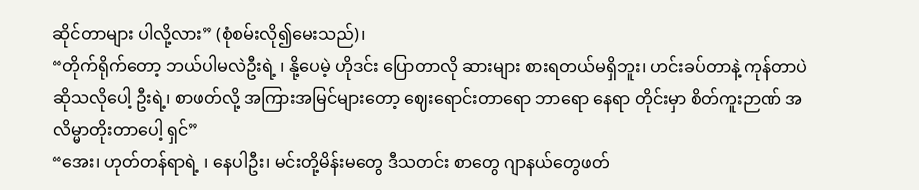ဆိုင်တာများ ပါလို့လား” (စုံစမ်းလို၍မေးသည်)၊
“တိုက်ရိုက်တော့ ဘယ်ပါမလဲဦးရဲ့ ၊ နို့ပေမဲ့ ဟိုဒင်း ပြောတာလို ဆားများ စားရတယ်မရှိဘူး၊ ဟင်းခပ်တာနဲ့ ကုန်တာပဲဆိုသလိုပေါ့ ဦးရဲ့၊ စာဖတ်လို့ အကြားအမြင်များတော့ ဈေးရောင်းတာရော ဘာရော နေရာ တိုင်းမှာ စိတ်ကူးဉာဏ် အလိမ္မာတိုးတာပေါ့ ရှင်”
“အေး၊ ဟုတ်တန်ရာရဲ့ ၊ နေပါဦး၊ မင်းတို့မိန်းမတွေ ဒီသတင်း စာတွေ ဂျာနယ်တွေဖတ်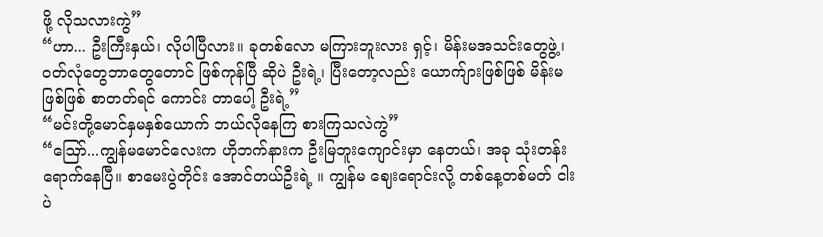ဖို့ လိုသလားကွဲ”
“ဟာ... ဦးကြီးနှယ်၊ လိုပါပြီလား။ ခုတစ်လော မကြားဘူးလား ရှင့်၊ မိန်းမအသင်းတွေဖွဲ့၊ ဝတ်လုံတွေဘာတွေတောင် ဖြစ်ကုန်ပြီ ဆိုပဲ ဦးရဲ့၊ ပြီးတော့လည်း ယောက်ျားဖြစ်ဖြစ် မိန်းမဖြစ်ဖြစ် စာတတ်ရင် ကောင်း တာပေါ့ ဦးရဲ့”
“မင်းတို့မောင်နှမနှစ်ယောက် ဘယ်လိုနေကြ စားကြသလဲကွဲ”
“ဪ...ကျွန်မမောင်လေးက ဟိုဘက်နားက ဦးမြဘူးကျောင်းမှာ နေတယ်၊ အခု သုံးတန်းရောက်နေပြီ။ စာမေးပွဲတိုင်း အောင်တယ်ဦးရဲ့ ။ ကျွန်မ ဈေးရောင်းလို့ တစ်နေ့တစ်မတ် ငါးပဲ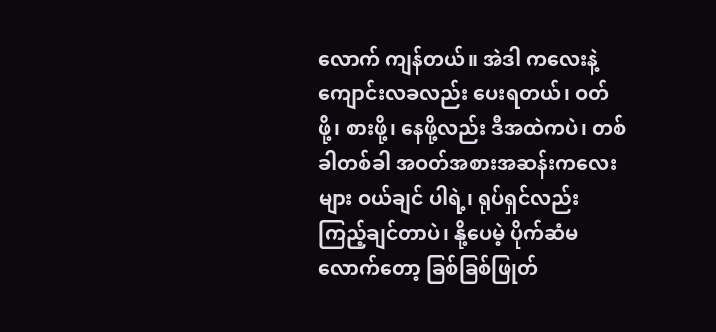လောက် ကျန်တယ်။ အဲဒါ ကလေးနဲ့ ကျောင်းလခလည်း ပေးရတယ်၊ ဝတ်ဖို့၊ စားဖို့၊ နေဖို့လည်း ဒီအထဲကပဲ၊ တစ်ခါတစ်ခါ အဝတ်အစားအဆန်းကလေးများ ဝယ်ချင် ပါရဲ့၊ ရုပ်ရှင်လည်း ကြည့်ချင်တာပဲ၊ နို့ပေမဲ့ ပိုက်ဆံမလောက်တော့ ခြစ်ခြစ်ဖြုတ်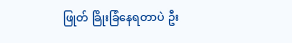ဖြုတ် ခြိုးခြံနေရတာပဲ ဦး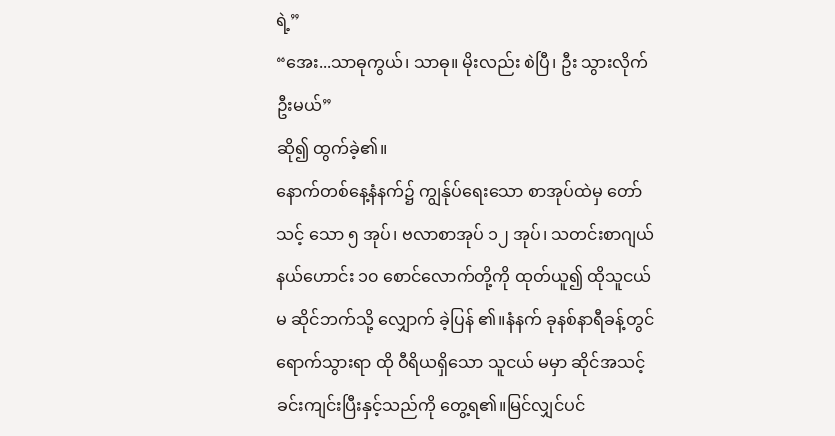ရဲ့”
“အေး...သာဓုကွယ်၊ သာဓု။ မိုးလည်း စဲပြီ၊ ဦး သွားလိုက်ဦးမယ်”
ဆို၍ ထွက်ခဲ့၏။
နောက်တစ်နေ့နံနက်၌ ကျွန်ုပ်ရေးသော စာအုပ်ထဲမှ တော် သင့် သော ၅ အုပ်၊ ဗလာစာအုပ် ၁၂ အုပ်၊ သတင်းစာဂျယ်နယ်ဟောင်း ၁၀ စောင်လောက်တို့ကို ထုတ်ယူ၍ ထိုသူငယ်မ ဆိုင်ဘက်သို့ လျှောက် ခဲ့ပြန် ၏။နံနက် ခုနစ်နာရီခန့်တွင် ရောက်သွားရာ ထို ဝီရိယရှိသော သူငယ် မမှာ ဆိုင်အသင့် ခင်းကျင်းပြီးနှင့်သည်ကို တွေ့ရ၏။မြင်လျှင်ပင်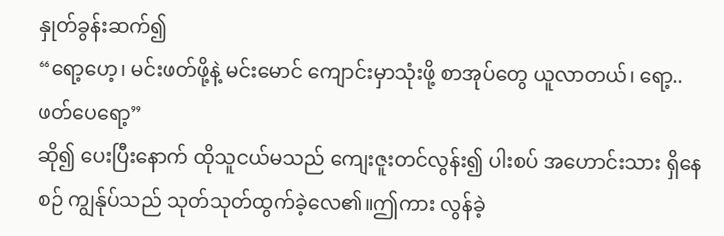နှုတ်ခွန်းဆက်၍
“ရော့ဟေ့၊ မင်းဖတ်ဖို့နဲ့ မင်းမောင် ကျောင်းမှာသုံးဖို့ စာအုပ်တွေ ယူလာတယ်၊ ရော့..ဖတ်ပေရော့”
ဆို၍ ပေးပြီးနောက် ထိုသူငယ်မသည် ကျေးဇူးတင်လွန်း၍ ပါးစပ် အဟောင်းသား ရှိနေစဉ် ကျွန်ုပ်သည် သုတ်သုတ်ထွက်ခဲ့လေ၏။ဤကား လွန်ခဲ့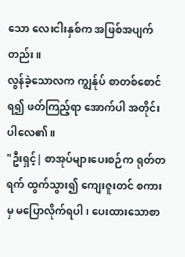သော လေးငါးနှစ်က အဖြစ်အပျက်တည်း။
လွန်ခဲ့သောလက ကျွန်ုပ် စာတစ်စောင်ရ၍ ဖတ်ကြည့်ရာ အောက်ပါ အတိုင်း ပါလေ၏။
"ဦးရှင့်| စာအုပ်များပေးစဉ်က ရုတ်တရက် ထွက်သွား၍ ကျေးဇူးတင် စကားမှ မပြောလိုက်ရပါ၊ ပေးထားသောစာ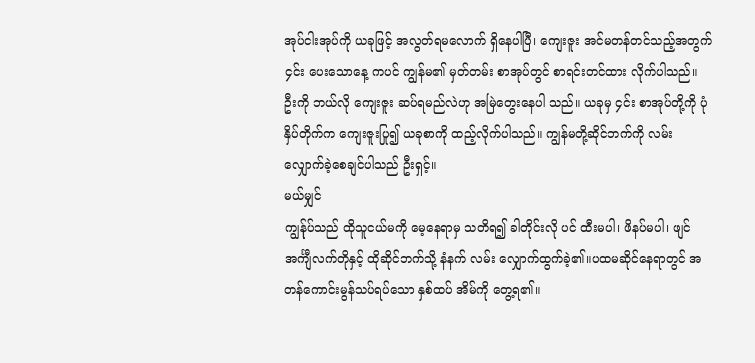အုပ်ငါးအုပ်ကို ယခုဖြင့် အလွတ်ရမလောက် ရှိနေပါပြီ၊ ကျေးဇူး အင်မတန်တင်သည့်အတွက် ၄င်း ပေးသောနေ့ ကပင် ကျွန်မ၏ မှတ်တမ်း စာအုပ်တွင် စာရင်းတင်ထား လိုက်ပါသည်။ ဦးကို ဘယ်လို ကျေးဇူး ဆပ်ရမည်လဲဟု အမြဲတွေးနေပါ သည်။ ယခုမှ ၄င်း စာအုပ်တို့ကို ပုံနှိပ်တိုက်က ကျေးဇူးပြု၍ ယခုစာကို ထည့်လိုက်ပါသည်။ ကျွန်မတို့ဆိုင်ဘက်ကို လမ်းလျှောက်ခဲ့စေချင်ပါသည် ဦးရှင့်။
မယ်မျှင်
ကျွန်ုပ်သည် ထိုသူငယ်မကို မေ့နေရာမှ သတိရ၍ ခါတိုင်းလို ပင် ထီးမပါ၊ ဖိနပ်မပါ၊ ဖျင်အင်္ကျီလက်တိုနှင့် ထိုဆိုင်ဘက်သို့ နံနက် လမ်း လျှောက်ထွက်ခဲ့၏။ပထမဆိုင်နေရာတွင် အတန်ကောင်းမွန်သပ်ရပ်သော နှစ်ထပ် အိမ်ကို တွေ့ရ၏။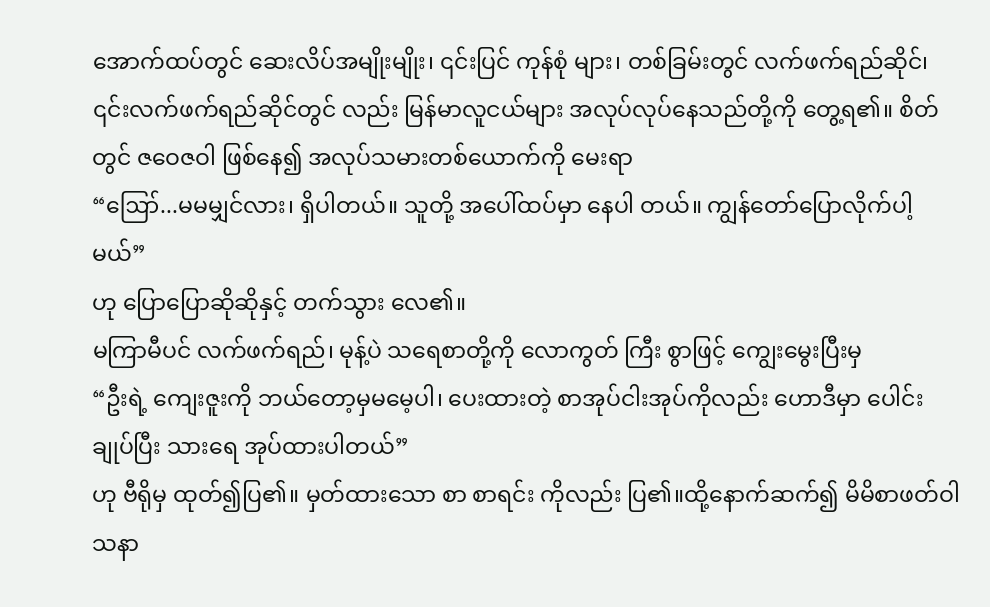အောက်ထပ်တွင် ဆေးလိပ်အမျိုးမျိုး၊ ၎င်းပြင် ကုန်စုံ များ၊ တစ်ခြမ်းတွင် လက်ဖက်ရည်ဆိုင်၊ ၎င်းလက်ဖက်ရည်ဆိုင်တွင် လည်း မြန်မာလူငယ်များ အလုပ်လုပ်နေသည်တို့ကို တွေ့ရ၏။ စိတ်တွင် ဇဝေဇဝါ ဖြစ်နေ၍ အလုပ်သမားတစ်ယောက်ကို မေးရာ
“ဪ...မမမျှင်လား၊ ရှိပါတယ်။ သူတို့ အပေါ်ထပ်မှာ နေပါ တယ်။ ကျွန်တော်ပြောလိုက်ပါ့မယ်”
ဟု ပြောပြောဆိုဆိုနှင့် တက်သွား လေ၏။
မကြာမီပင် လက်ဖက်ရည်၊ မုန့်ပဲ သရေစာတို့ကို လောကွတ် ကြီး စွာဖြင့် ကျွေးမွေးပြီးမှ
“ဦးရဲ့ ကျေးဇူးကို ဘယ်တော့မှမမေ့ပါ၊ ပေးထားတဲ့ စာအုပ်ငါးအုပ်ကိုလည်း ဟောဒီမှာ ပေါင်းချုပ်ပြီး သားရေ အုပ်ထားပါတယ်”
ဟု ဗီရိုမှ ထုတ်၍ပြ၏။ မှတ်ထားသော စာ စာရင်း ကိုလည်း ပြ၏။ထို့နောက်ဆက်၍ မိမိစာဖတ်ဝါသနာ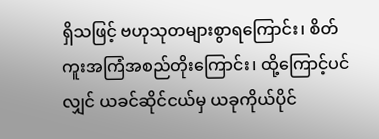ရှိသဖြင့် ဗဟုသုတများစွာရကြောင်း၊ စိတ်ကူးအကြံအစည်တိုးကြောင်း၊ ထို့ကြောင့်ပင်လျှင် ယခင်ဆိုင်ငယ်မှ ယခုကိုယ်ပိုင်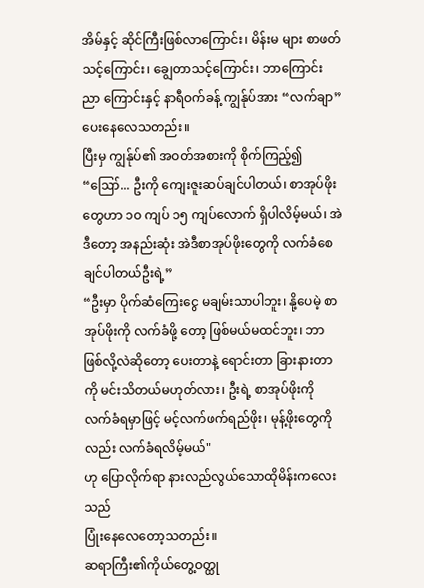အိမ်နှင့် ဆိုင်ကြီးဖြစ်လာကြောင်း၊ မိန်းမ များ စာဖတ်သင့်ကြောင်း၊ ချွေတာသင့်ကြောင်း၊ ဘာကြောင်း ညာ ကြောင်းနှင့် နာရီဝက်ခန့် ကျွန်ုပ်အား “လက်ချာ”ပေးနေလေသတည်း။
ပြီးမှ ကျွန်ုပ်၏ အဝတ်အစားကို စိုက်ကြည့်၍
“ဪ... ဦးကို ကျေးဇူးဆပ်ချင်ပါတယ်၊ စာအုပ်ဖိုးတွေဟာ ၁ဝ ကျပ် ၁၅ ကျပ်လောက် ရှိပါလိမ့်မယ်၊ အဲဒီတော့ အနည်းဆုံး အဲဒီစာအုပ်ဖိုးတွေကို လက်ခံစေ ချင်ပါတယ်ဦးရဲ့”
“ဦးမှာ ပိုက်ဆံကြေးငွေ မချမ်းသာပါဘူး၊ နို့ပေမဲ့ စာအုပ်ဖိုးကို လက်ခံဖို့ တော့ ဖြစ်မယ်မထင်ဘူး၊ ဘာဖြစ်လို့လဲဆိုတော့ ပေးတာနဲ့ ရောင်းတာ ခြားနားတာကို မင်းသိတယ်မဟုတ်လား၊ ဦးရဲ့ စာအုပ်ဖိုးကို လက်ခံရမှာဖြင့် မင့်လက်ဖက်ရည်ဖိုး၊ မုန့်ဖိုးတွေကိုလည်း လက်ခံရလိမ့်မယ်"
ဟု ပြောလိုက်ရာ နားလည်လွယ်သောထိုမိန်းကလေးသည်
ပြုံးနေလေတော့သတည်း။
ဆရာကြီး၏ကိုယ်တွေ့ဝတ္ထု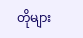တိုများ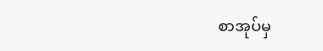စာအုပ်မှ